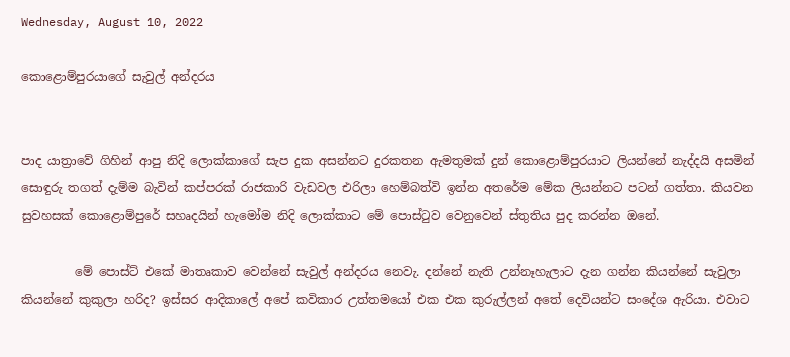Wednesday, August 10, 2022

කොළොම්පුරයාගේ සැවුල් අන්දරය


පාද යාත්‍රාවේ ගිහින් ආපු නිදි ලොක්කාගේ සැප දුක අසන්නට දුරකතන ඇමතුමක් දුන් කොළොම්පුරයාට ලියන්නේ නැද්දයි අසමින් සොඳුරු තගත් දැම්ම බැවින් කප්පරක් රාජකාරි වැඩවල එරිලා හෙම්බත්වි ඉන්න අතරේම මේක ලියන්නට පටන් ගත්තා. කියවන සුවහසක් කොළොම්පුරේ සහෘදයින් හැමෝම නිදි ලොක්කාට මේ පොස්ටුව වෙනුවෙන් ස්තුතිය පුද කරන්න ඔනේ.

         මේ පොස්ට් එකේ මාතෘකාව වෙන්නේ සැවුල් අන්දරය නෙවැ. දන්නේ නැති උන්නෑහැලාට දැන ගන්න කියන්නේ සැවුලා කියන්නේ කුකුලා හරිද? ඉස්සර ආදිකාලේ අපේ කවිකාර උත්තමයෝ එක එක කුරුල්ලන් අතේ දෙවියන්ට සංදේශ ඇරියා. එවාට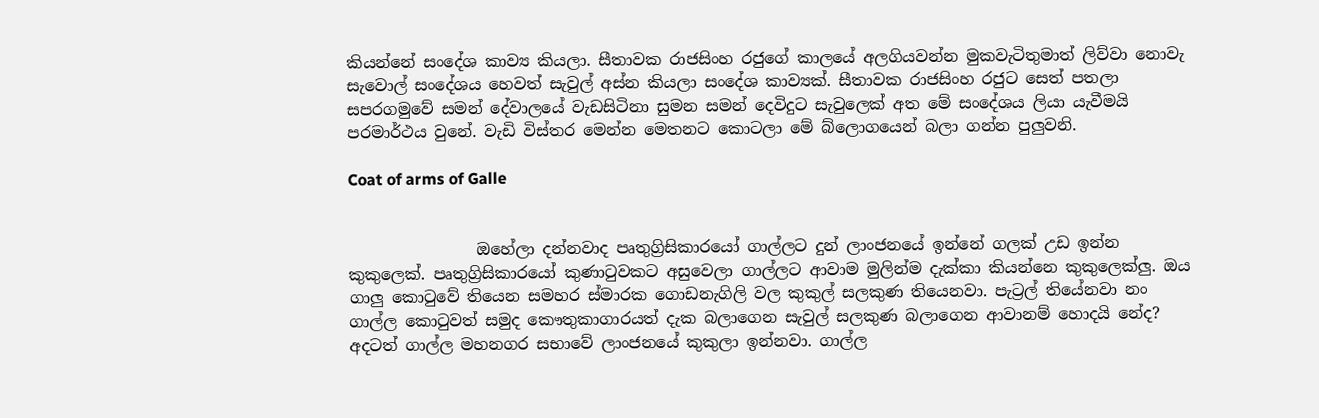කියන්නේ සංදේශ කාව්‍ය කියලා. සීතාවක රාජසිංහ රජුගේ කාලයේ අලගියවන්න මුකවැටිතුමාත් ලිව්වා නොවැ සැවොල් සංදේශය හෙවත් සැවුල් අස්න කියලා සංදේශ කාව්‍යක්. සීතාවක රාජසිංහ රජුට සෙත් පතලා සපරගමුවේ සමන් දේවාලයේ වැඩසිටිනා සුමන සමන් දෙවිදුට සැවුලෙක් අත මේ සංදේශය ලියා යැවීමයි පරමාර්ථය වුනේ. වැඩි විස්තර මෙන්න මෙතනට කොටලා මේ බ්ලොගයෙන් බලා ගන්න පුලුවනි.

Coat of arms of Galle


                ඔහේලා දන්නවාද පෘතුග්‍රිසිකාරයෝ ගාල්ලට දුන් ලාංජනයේ ඉන්නේ ගලක් උඩ ඉන්න කුකුලෙක්. පෘතුග්‍රිසිකාරයෝ කුණාටුවකට අසුවෙලා ගාල්ලට ආවාම මුලින්ම දැක්කා කියන්නෙ කුකුලෙක්ලු. ඔය ගාලු කොටුවේ තියෙන සමහර ස්මාරක ගොඩනැගිලි වල කුකුල් සලකුණ තියෙනවා. පැට්‍රල් තියේනවා නං ගාල්ල කොටුවත් සමුද කෞතුකාගාරයත් දැක බලාගෙන සැවුල් සලකුණ බලාගෙන ආවානම් හොදයි නේද? අදටත් ගාල්ල මහනගර සභාවේ ලාංජනයේ කුකුලා ඉන්නවා. ගාල්ල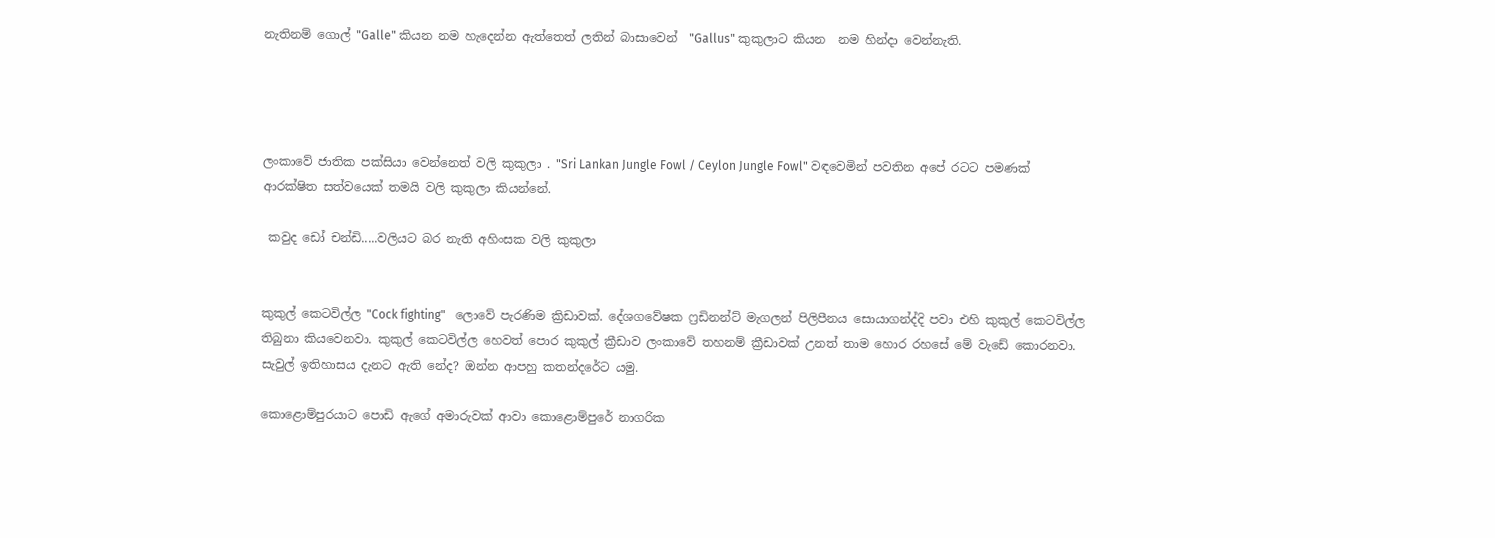නැතිනම් ගොල් "Galle" කියන නම හැදෙන්න ඇත්තෙත් ලතින් බාසාවෙන්  "Gallus" කුකුලාට කියන  නම හින්දා වෙන්නැති.




ලංකාවේ ජාතික පක්සියා වෙන්නෙත් වලි කුකුලා . "Sri Lankan Jungle Fowl / Ceylon Jungle Fowl" වඳවෙමින් පවතින අපේ රටට පමණක් ආරක්ෂිත සත්වයෙක් තමයි වලි කුකුලා කියන්නේ.

 කවුද ඩෝ චන්ඩි.....වලියට බර නැති අහිංසක වලි කුකුලා


කුකුල් කෙටවිල්ල "Cock fighting"   ලොවේ පැරණිම ක්‍රිඩාවක්. දේශගවේෂක ෆ්‍රඩිනන්ට් මැගලන් පිලිපීනය සොයාගන්ද්දි පවා එහි කුකුල් කෙටවිල්ල තිබුනා කියවෙනවා. කුකුල් කෙටවිල්ල හෙවත් පොර කුකුල් ක්‍රීඩාව ලංකාවේ තහනම් ක්‍රීඩාවක් උනත් තාම හොර රහසේ මේ වැඩේ කොරනවා. සැවුල් ඉතිහාසය දැනට ඇති නේද? ඔන්න ආපහු කතන්දරේට යමු.

කොළොම්පුරයාට පොඩි ඇගේ අමාරුවක් ආවා කොළොම්පුරේ නාගරික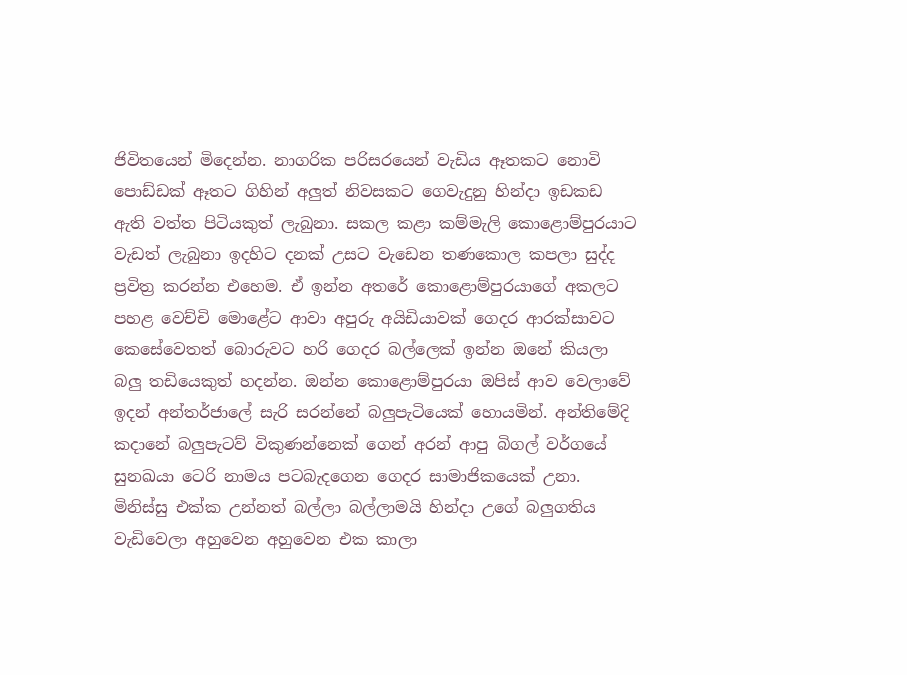ජිවිතයෙන් මිදෙන්න. නාගරික පරිසරයෙන් වැඩිය ඈතකට නොවි පොඩ්ඩක් ඈතට ගිහින් අලුත් නිවසකට ගෙවැදුනු හින්දා ඉඩකඩ ඇති වත්ත පිටියකුත් ලැබුනා. සකල කළා කම්මැලි කොළොම්පුරයාට වැඩත් ලැබුනා ඉදහිට දනක් උසට වැඩෙන තණකොල කපලා සුද්ද ප්‍රවිත්‍ර කරන්න එහෙම. ඒ ඉන්න අතරේ කොළොම්පුරයාගේ අකලට පහළ වෙච්චි මොළේට ආවා අපුරු අයිඩියාවක් ගෙදර ආරක්සාවට කෙසේවෙතත් බොරුවට හරි ගෙදර බල්ලෙක් ඉන්න ඔනේ කියලා බලු තඩියෙකුත් හදන්න. ඔන්න කොළොම්පුරයා ඔපිස් ආව වෙලාවේ ඉදන් අන්තර්ජාලේ සැරි සරන්නේ බලුපැටියෙක් හොයමින්. අන්තිමේදි කදානේ බලුපැටව් විකුණන්නෙක් ගෙන් අරන් ආපු බිගල් වර්ගයේ සුනඛයා ටෙරි නාමය පටබැදගෙන ගෙදර සාමාජිකයෙක් උනා. මිනිස්සු එක්ක උන්නත් බල්ලා බල්ලාමයි හින්දා උගේ බලුගතිය වැඩිවෙලා අහුවෙන අහුවෙන එක කාලා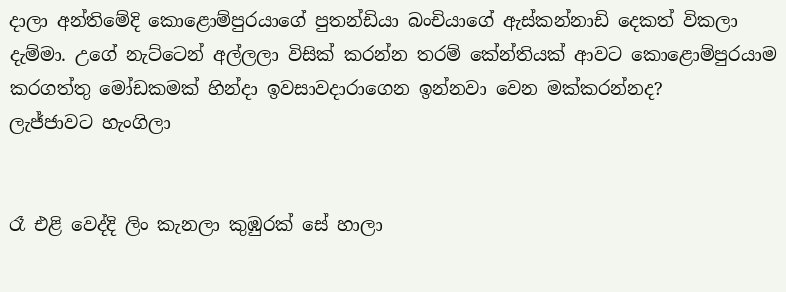දාලා අන්තිමේදි කොළොම්පුරයාගේ පුතන්ඩියා බංචියාගේ ඇස්කන්නාඩි දෙකත් විකලා දැම්මා. උගේ නැට්ටෙන් අල්ලලා විසික් කරන්න තරම් කේන්තියක් ආවට කොළොම්පුරයාම කරගත්තු මෝඩකමක් හින්දා ඉවසාවදාරාගෙන ඉන්නවා වෙන මක්කරන්නද?
ලැජ්ජාවට හැංගිලා


රෑ එළි වෙද්දි ලිං කැනලා කුඹුරක් සේ හාලා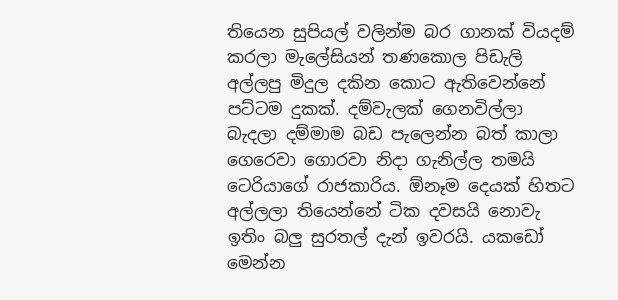තියෙන සුපියල් වලින්ම බර ගානක් වියදම් කරලා මැලේසියන් තණකොල පිඩැලි අල්ලපු මිදුල දකින කොට ඇතිවෙන්නේ පට්ටම දුකක්. දම්වැලක් ගෙනවිල්ලා බැදලා දම්මාම බඩ පැලෙන්න බත් කාලා ගෙරෙවා ගොරවා නිදා ගැනිල්ල තමයි ටෙරියාගේ රාජකාරිය. ඕනෑම දෙයක් හිතට අල්ලලා තියෙන්නේ ටික දවසයි නොවැ ඉතිං බලු සුරතල් දැන් ඉවරයි. යකඩෝ මෙන්න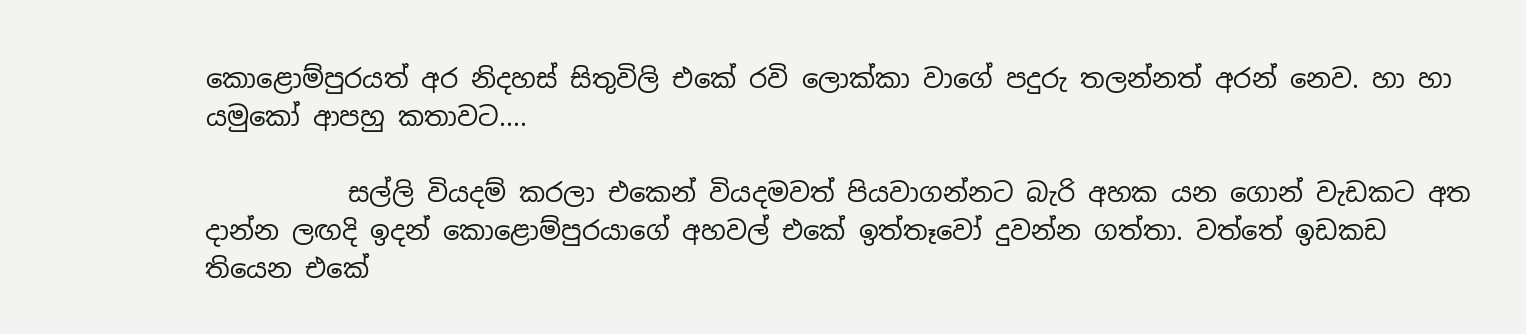කොළොම්පුරයත් අර නිදහස් සිතුවිලි එකේ රවි ලොක්කා වාගේ පදුරු තලන්නත් අරන් නෙව. හා හා යමුකෝ ආපහු කතාවට....

           සල්ලි වියදම් කරලා එකෙන් වියදමවත් පියවාගන්නට බැරි අහක යන ගොන් වැඩකට අත දාන්න ලඟදි ඉදන් කොළොම්පුරයාගේ අහවල් එකේ ඉත්තෑවෝ දුවන්න ගත්තා. වත්තේ ඉඩකඩ තියෙන එකේ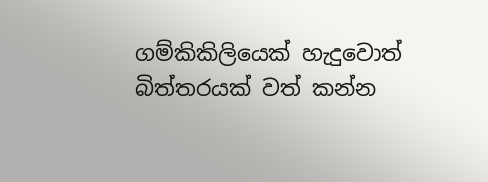ගම්කිකිලියෙක් හැදුවොත් බිත්තරයක් වත් කන්න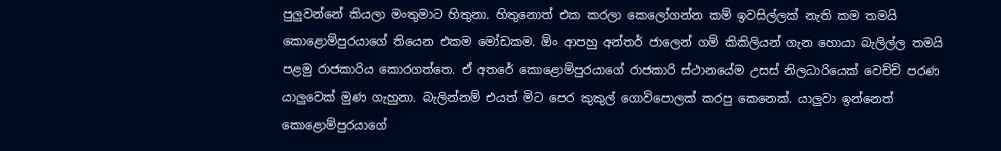පුලුවන්නේ කියලා මංතුමාට හිතුනා. හිතුනොත් එක කරලා කෙලෝගන්න කම් ඉවසිල්ලක් නැති කම තමයි කොළොම්පුරයාගේ තියෙන එකම මෝඩකම. ඕං ආපහු අන්තර් ජාලෙන් ගම් කිකිලියන් ගැන හොයා බැලිල්ල තමයි පළමු රාජකාරිය කොරගත්තෙ. ඒ අතරේ කොළොම්පුරයාගේ රාජකාරි ස්ථානයේම උසස් නිලධාරියෙක් වෙච්චි පරණ යාලුවෙක් මුණ ගැහුනා. බැලින්නම් එයත් මිට පෙර කුකුල් ගොවිපොලක් කරපු කෙනෙක්. යාලුවා ඉන්නෙත් කොළොම්පුරයාගේ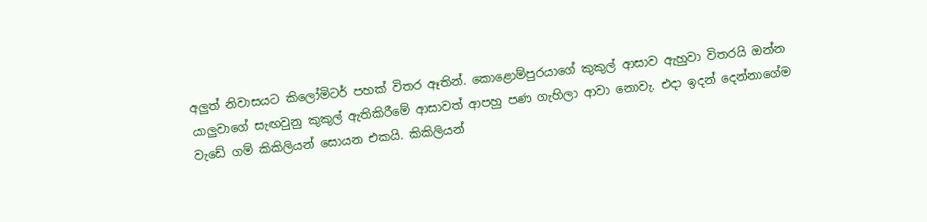අලුත් නිවාසයට කිලෝමිටර් පහක් විතර ඈතින්. කොළොම්පුරයාගේ කුකුල් ආසාව ඇහුවා විතරයි ඔන්න යාලුවාගේ සැඟවුනු කුකුල් ඇතිකිරීමේ ආසාවත් ආපහු පණ ගැහිලා ආවා නොවැ. එදා ඉදන් දෙන්නාගේම වැඩේ ගම් කිකිලියන් සොයන එකයි. කිකිලියන්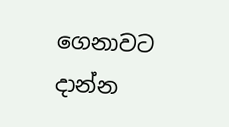ගෙනාවට දාන්න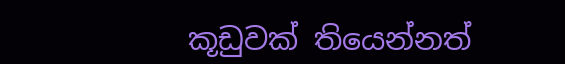කූඩුවක් තියෙන්නත්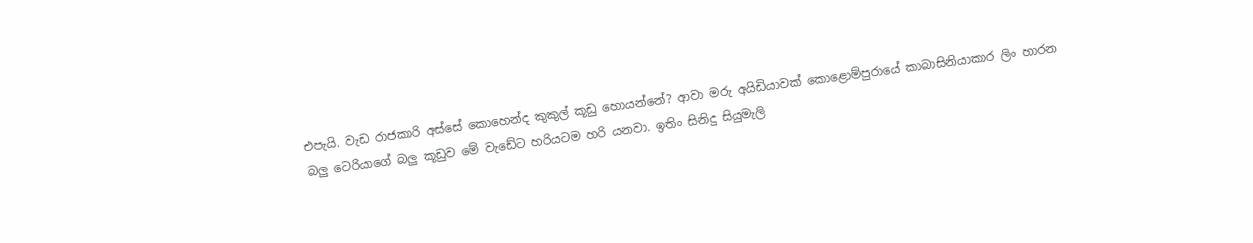එපැයි. වැඩ රාජකාරි අස්සේ කොහෙන්ද කුකුල් කූඩු හොයන්නේ? ආවා මරු අයිඩියාවක් කොළොම්පුරායේ කාබාසිනියාකාර ලිං හාරන බලු ටෙරියාගේ බලු කූඩුව මේ වැඩේට හරියටම හරි යනවා. ඉතිං සිනිදු සියුමැලි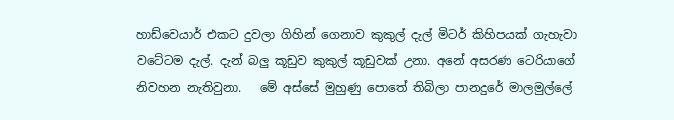හාඩ්වෙයාර් එකට දුවලා ගිහින් ගෙනාව කුකුල් දැල් මිටර් කිහිපයක් ගැහැවා වටේටම දැල්. දැන් බලු කූඩුව කුකුල් කූඩුවක් උනා. අනේ අසරණ ටෙරියාගේ නිවහන නැතිවුනා.   මේ අස්සේ මුහුණු පොතේ තිබිලා පානදුරේ මාලමුල්ලේ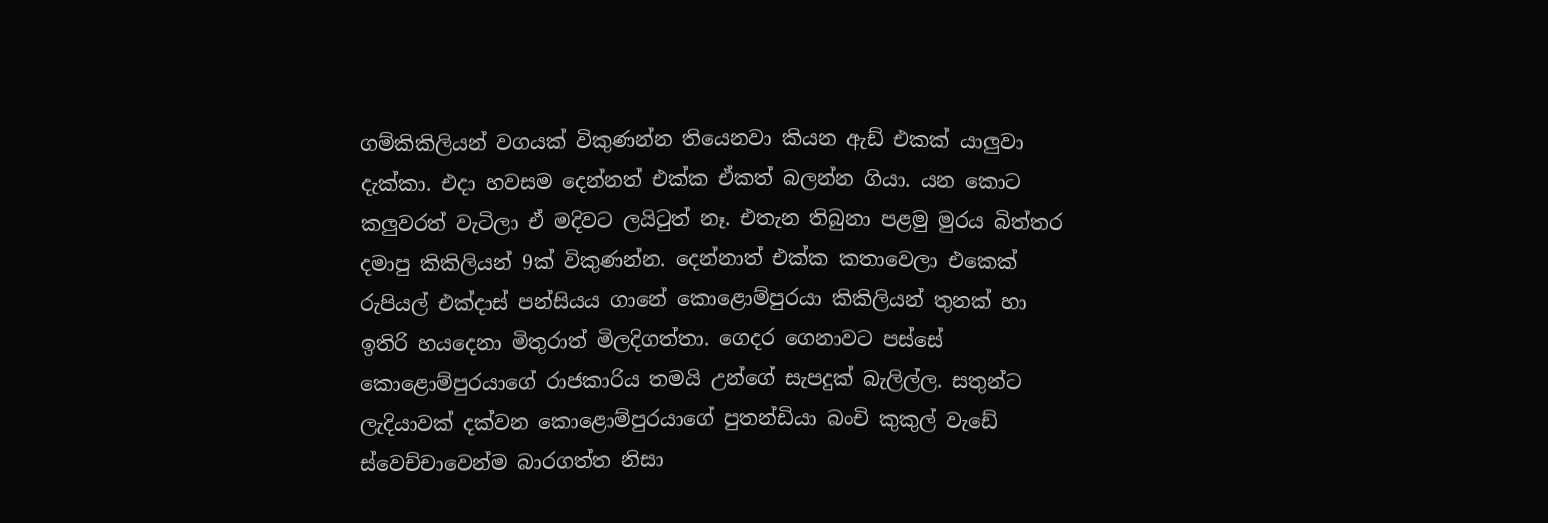ගම්කිකිලියන් වගයක් විකුණන්න තියෙනවා කියන ඇඩ් එකක් යාලුවා දැක්කා. එදා හවසම දෙන්නත් එක්ක ඒකත් බලන්න ගියා. යන කොට කලුවරත් වැටිලා ඒ මදිවට ලයිටුත් නෑ. එතැන තිබුනා පළමු මුරය බිත්තර දමාපු කිකිලියන් 9ක් විකුණන්න. දෙන්නාත් එක්ක කතාවෙලා එකෙක් රුපියල් එක්දාස් පන්සියය ගානේ කොළොම්පුරයා කිකිලියන් තුනක් හා ඉතිරි හයදෙනා මිතුරාත් මිලදිගත්තා. ගෙදර ගෙනාවට පස්සේ කොළොම්පුරයාගේ රාජකාරිය තමයි උන්ගේ සැපදුක් බැලිල්ල. සතුන්ට ලැදියාවක් දක්වන කොළොම්පුරයාගේ පුතන්ඩියා බංචි කුකුල් වැඩේ ස්වෙච්චාවෙන්ම බාරගත්ත නිසා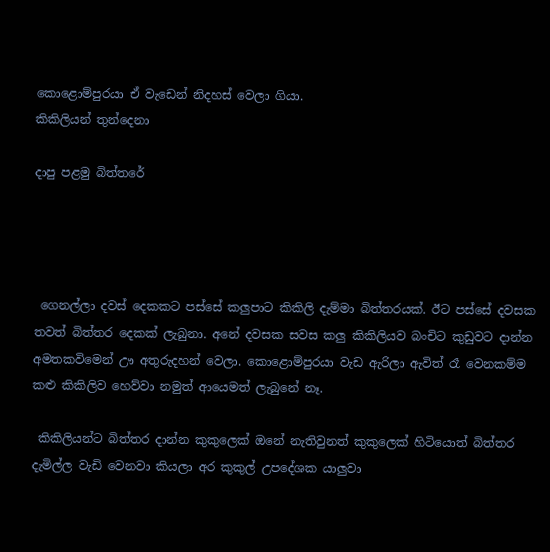කොළොම්පුරයා ඒ වැඩෙන් නිදහස් වෙලා ගියා.
කිකිලියන් තුන්දෙනා

දාපු පළමු බිත්තරේ




 ගෙනල්ලා දවස් දෙකකට පස්සේ කලුපාට කිකිලි දැම්මා බිත්තරයක්. ඊට පස්සේ දවසක තවත් බිත්තර දෙකක් ලැබුනා. අනේ දවසක සවස කලු කිකිලියව බංචිට කුඩුවට දාන්න අමතකවිමෙන් ඌ අතුරුදහන් වෙලා. කොළොම්පුරයා වැඩ ඇරිලා ඇවිත් රෑ වෙනකම්ම කළු කිකිලිව හෙව්වා නමුත් ආයෙමත් ලැබුනේ නෑ.

 කිකිලියන්ට බිත්තර දාන්න කුකුලෙක් ඔනේ නැතිවුනත් කුකුලෙක් හිටියොත් බිත්තර දැමිල්ල වැඩි වෙනවා කියලා අර කුකුල් උපදේශක යාලුවා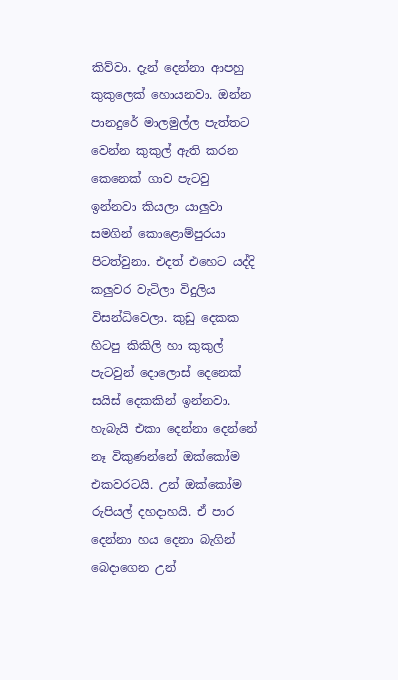කිව්වා. දැන් දෙන්නා ආපහු කුකුලෙක් හොයනවා. ඔන්න පානදුරේ මාලමුල්ල පැත්තට වෙන්න කුකුල් ඇති කරන කෙනෙක් ගාව පැටවු ඉන්නවා කියලා යාලුවා සමගින් කොළොම්පුරයා පිටත්වුනා. එදත් එහෙට යද්දි කලුවර වැටිලා විදුලිය විසන්ධිවෙලා. කුඩු දෙකක හිටපු කිකිලි හා කුකුල් පැටවුන් දොලොස් දෙනෙක් සයිස් දෙකකින් ඉන්නවා. හැබැයි එකා දෙන්නා දෙන්නේ නෑ විකුණන්නේ ඔක්කෝම එකවරටයි. උන් ඔක්කෝම රුපියල් දහදාහයි. ඒ පාර දෙන්නා හය දෙනා බැගින් බෙදාගෙන උන්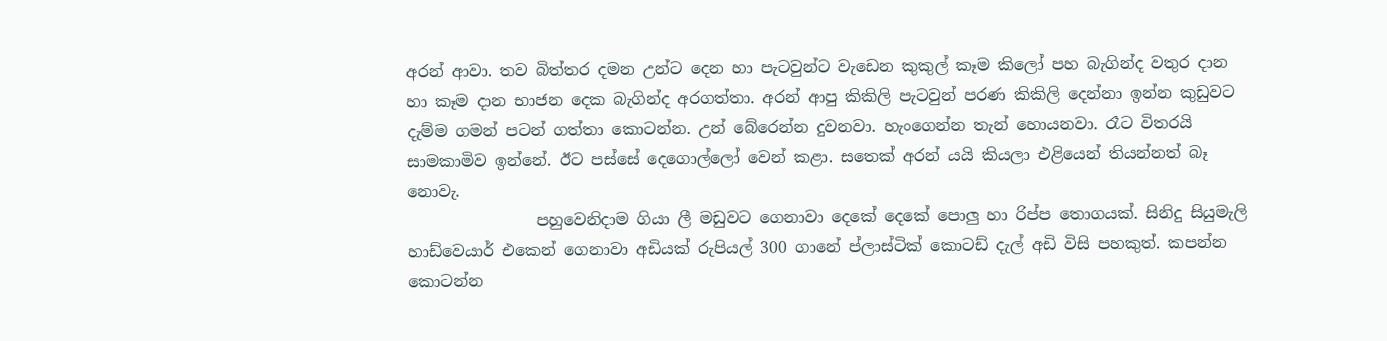අරන් ආවා. තව බිත්තර දමන උන්ට දෙන හා පැටවුන්ට වැඩෙන කුකුල් කෑම කිලෝ පහ බැගින්ද වතුර දාන හා කෑම දාන භාජන දෙක බැගින්ද අරගත්තා. අරන් ආපු කිකිලි පැටවුන් පරණ කිකිලි දෙන්නා ඉන්න කුඩුවට දැම්ම ගමන් පටන් ගත්තා කොටන්න. උන් බේරෙන්න දුවනවා. හැංගෙන්න තැන් හොයනවා. රෑට විතරයි සාමකාමිව ඉන්නේ. ඊට පස්සේ දෙගොල්ලෝ වෙන් කළා. සතෙක් අරන් යයි කියලා එළියෙන් තියන්නත් බෑ නොවැ.
                පහුවෙනිදාම ගියා ලී මඩුවට ගෙනාවා දෙකේ දෙකේ පොලු හා රිප්ප තොගයක්. සිනිදු සියුමැලි හාඩ්වෙයාර් එකෙන් ගෙනාවා අඩියක් රුපියල් 300 ගානේ ප්ලාස්ටික් කොටඩ් දැල් අඩි විසි පහකුත්. කපන්න කොටන්න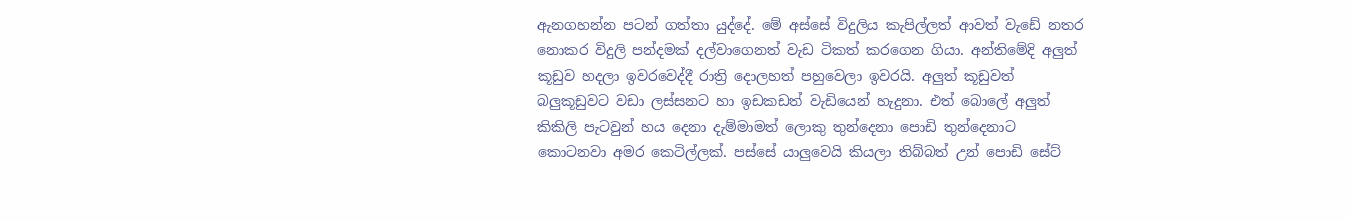ඇනගහන්න පටන් ගත්තා යුද්දේ. මේ අස්සේ විදුලිය කැපිල්ලත් ආවත් වැඩේ නතර නොකර විදුලි පන්දමක් දල්වාගෙනත් වැඩ ටිකත් කරගෙන ගියා. අන්තිමේදි අලුත් කූඩුව හදලා ඉවරවෙද්දී රාත්‍රි දොලහත් පහුවෙලා ඉවරයි. අලුත් කූඩුවත් බලුකූඩුවට වඩා ලස්සනට හා ඉඩකඩත් වැඩියෙන් හැදුනා. එත් බොලේ අලුත් කිකිලි පැටවුන් හය දෙනා දැම්මාමත් ලොකු තුන්දෙනා පොඩි තුන්දෙනාට කොටනවා අමර කෙටිල්ලක්. පස්සේ යාලුවෙයි කියලා තිබ්බත් උන් පොඩි සේට්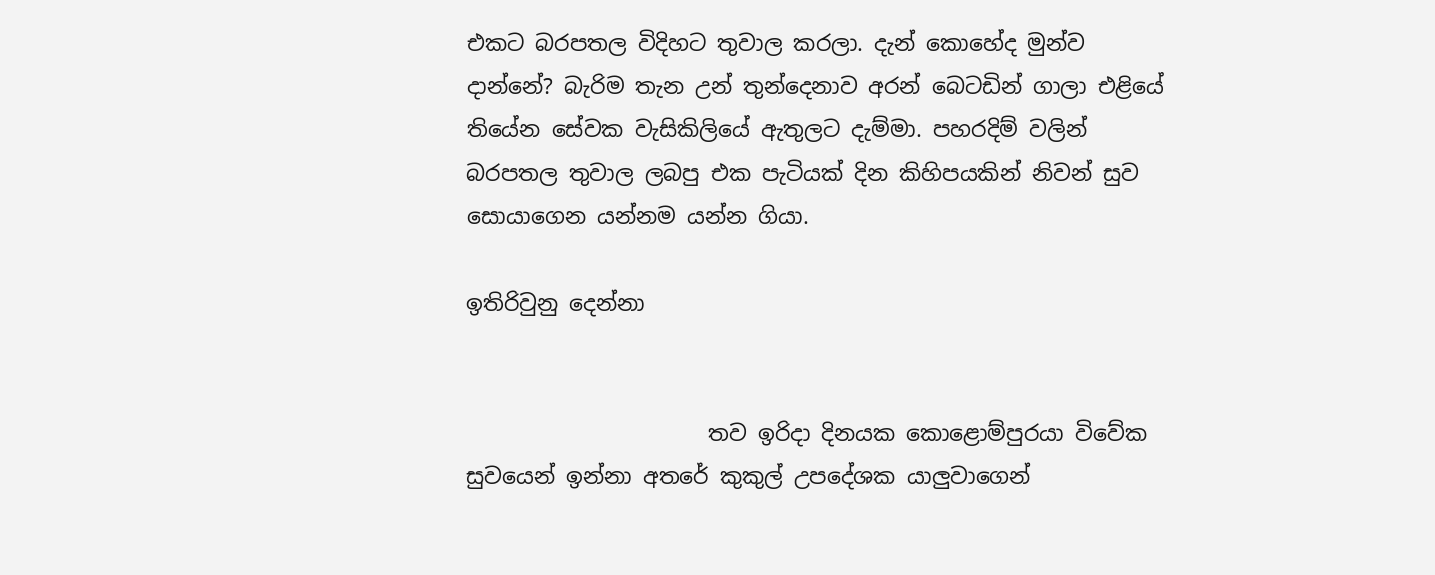එකට බරපතල විදිහට තුවාල කරලා. දැන් කොහේද මුන්ව දාන්නේ? බැරිම තැන උන් තුන්දෙනාව අරන් බෙටඩින් ගාලා එළියේ තියේන සේවක වැසිකිලියේ ඇතුලට දැම්මා. පහරදිම් වලින් බරපතල තුවාල ලබපු එක පැටියක් දින කිහිපයකින් නිවන් සුව සොයාගෙන යන්නම යන්න ගියා.

ඉතිරිවුනු දෙන්නා


                      තව ඉරිදා දිනයක කොළොම්පුරයා විවේක සුවයෙන් ඉන්නා අතරේ කුකුල් උපදේශක යාලුවාගෙන්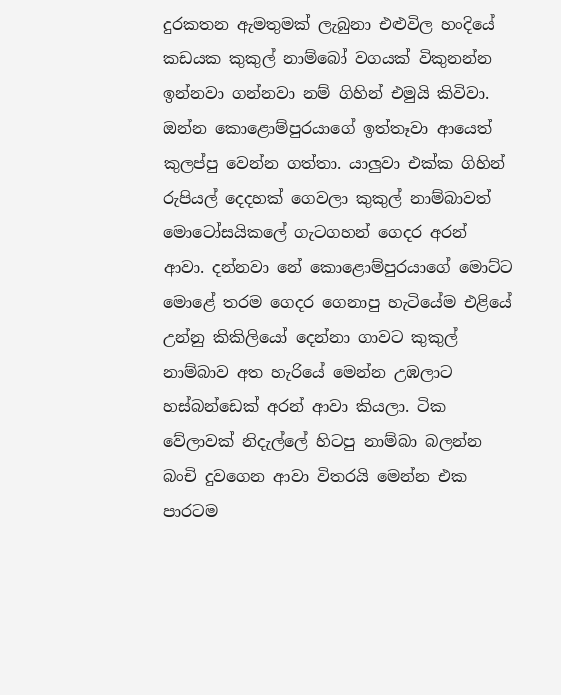දුරකතන ඇමතුමක් ලැබුනා එළුවිල හංදියේ කඩයක කුකුල් නාම්බෝ වගයක් විකුනන්න ඉන්නවා ගන්නවා නම් ගිහින් එමුයි කිවිවා. ඔන්න කොළොම්පුරයාගේ ඉත්තෑවා ආයෙත් කුලප්පු වෙන්න ගත්තා. යාලුවා එක්ක ගිහින් රුපියල් දෙදහක් ගෙවලා කුකුල් නාම්බාවත් මොටෝසයිකලේ ගැටගහන් ගෙදර අරන් ආවා. දන්නවා නේ කොළොම්පුරයාගේ මොට්ට මොළේ තරම ගෙදර ගෙනාපු හැටියේම එළියේ උන්නු කිකිලියෝ දෙන්නා ගාවට කුකුල් නාම්බාව අත හැරියේ මෙන්න උඹලාට හස්බන්ඩෙක් අරන් ආවා කියලා. ටික වේලාවක් නිදැල්ලේ හිටපු නාම්බා බලන්න බංචි දුවගෙන ආවා විතරයි මෙන්න එක පාරටම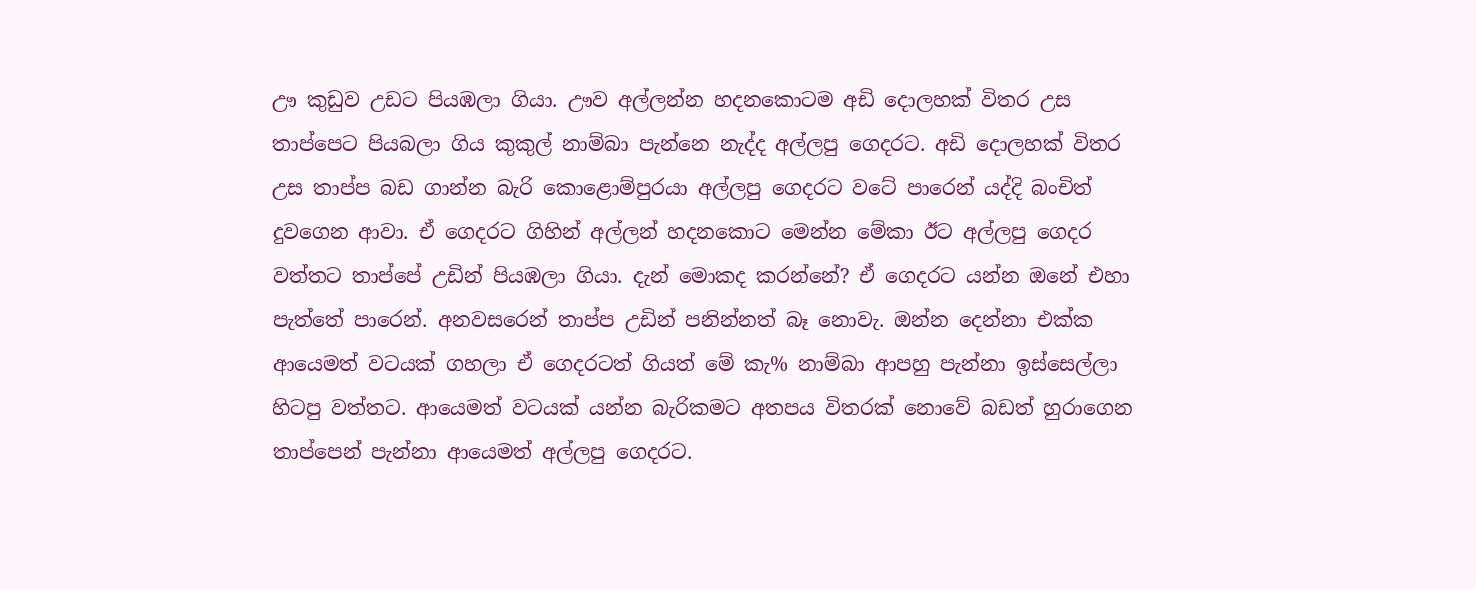ඌ කුඩුව උඩට පියඹලා ගියා. ඌව අල්ලන්න හදනකොටම අඩි දොලහක් විතර උස තාප්පෙට පියබලා ගිය කුකුල් නාම්බා පැන්නෙ නැද්ද අල්ලපු ගෙදරට. අඩි දොලහක් විතර උස තාප්ප බඩ ගාන්න බැරි කොළොම්පුරයා අල්ලපු ගෙදරට වටේ පාරෙන් යද්දි බංචිත් දුවගෙන ආවා. ඒ ගෙදරට ගිහින් අල්ලන් හදනකොට මෙන්න මේකා ඊට අල්ලපු ගෙදර වත්තට තාප්පේ උඩින් පියඹලා ගියා. දැන් මොකද කරන්නේ? ඒ ගෙදරට යන්න ඔනේ එහා පැත්තේ පාරෙන්. අනවසරෙන් තාප්ප උඩින් පනින්නත් බෑ නොවැ. ඔන්න දෙන්නා එක්ක ආයෙමත් වටයක් ගහලා ඒ ගෙදරටත් ගියත් මේ කැ% නාම්බා ආපහු පැන්නා ඉස්සෙල්ලා හිටපු වත්තට. ආයෙමත් වටයක් යන්න බැරිකමට අතපය විතරක් නොවේ බඩත් හුරාගෙන තාප්පෙන් පැන්නා ආයෙමත් අල්ලපු ගෙදරට.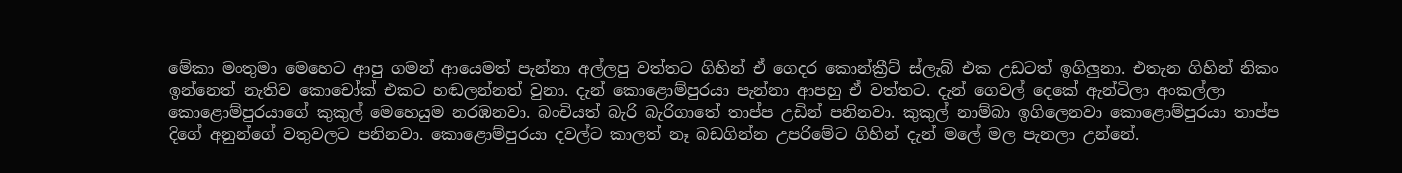මේකා මංතුමා මෙහෙට ආපු ගමන් ආයෙමත් පැන්නා අල්ලපු වත්තට ගිහින් ඒ ගෙදර කොන්ක්‍රීට් ස්ලැබ් එක උඩටත් ඉගිලුනා. එතැන ගිහින් නිකං ඉන්නෙත් නැතිව කොචෝක් එකට හඬලන්නත් වුනා. දැන් කොළොම්පුරයා පැන්නා ආපහු ඒ වත්තට. දැන් ගෙවල් දෙකේ ඇන්ටිලා අංකල්ලා කොළොම්පුරයාගේ කුකුල් මෙහෙයුම නරඹනවා. බංචියත් බැරි බැරිගාතේ තාප්ප උඩින් පනිනවා. කුකුල් නාම්බා ඉගිලෙනවා කොළොම්පුරයා තාප්ප දිගේ අනුන්ගේ වතුවලට පනිනවා. කොළොම්පුරයා දවල්ට කාලත් නෑ බඩගින්න උපරිමේට ගිහින් දැන් මලේ මල පැනලා උන්නේ.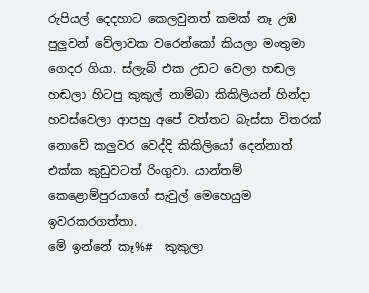රුපියල් දෙදහාට කෙලවුනත් කමක් නෑ උඹ පුලුවන් වේලාවක වරෙන්කෝ කියලා මංතුමා ගෙදර ගියා. ස්ලැබ් එක උඩට වෙලා හඬල හඬලා හිටපු කුකුල් නාම්බා කිකිලියන් හින්දා හවස්වෙලා ආපහු අපේ වත්තට බැස්සා විතරක් නොවේ කලුවර වෙද්දි කිකිලියෝ දෙන්නාත් එක්ක කුඩුවටත් රිංගුවා. යාන්තම් කෙළොම්පුරයාගේ සැවුල් මෙහෙයුම ඉවරකරගත්තා.
මේ ඉන්නේ කෑ%#  කුකුලා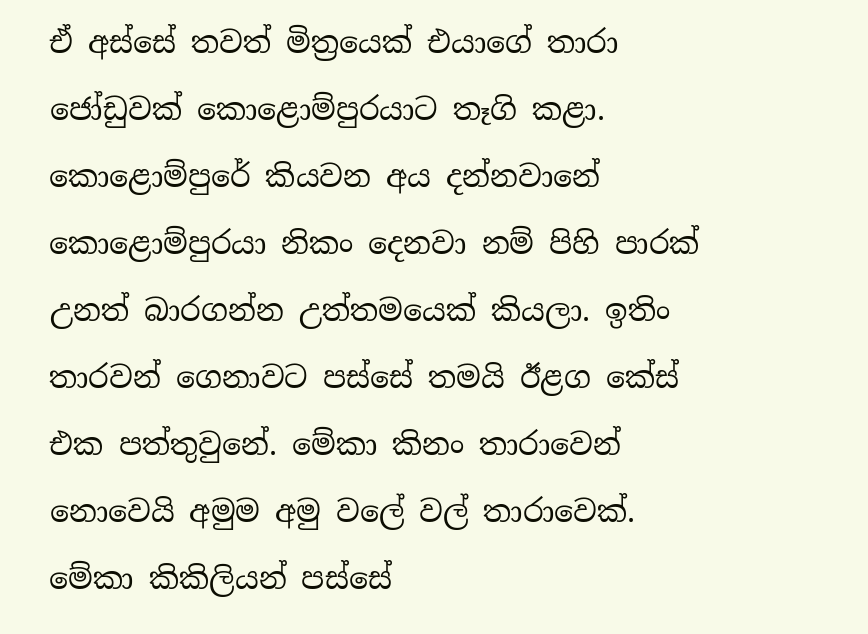ඒ අස්සේ තවත් මිත්‍රයෙක් එයාගේ තාරා ජෝඩුවක් කොළොම්පුරයාට තෑගි කළා. කොළොම්පුරේ කියවන අය දන්නවානේ කොළොම්පුරයා නිකං දෙනවා නම් පිහි පාරක් උනත් බාරගන්න උත්තමයෙක් කියලා. ඉතිං තාරවන් ගෙනාවට පස්සේ තමයි ඊළග කේස් එක පත්තුවුනේ. මේකා කිනං තාරාවෙන් නොවෙයි අමුම අමු වලේ වල් තාරාවෙක්. මේකා කිකිලියන් පස්සේ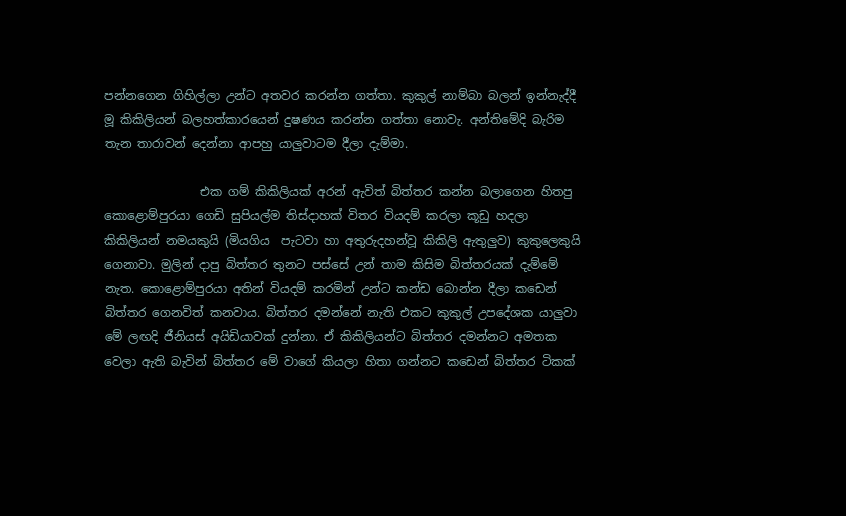පන්නගෙන ගිහිල්ලා උන්ට අතවර කරන්න ගත්තා. කුකුල් නාම්බා බලන් ඉන්නැද්දී මූ කිකිලියන් බලහත්කාරයෙන් දුෂණය කරන්න ගත්තා නොවැ. අන්තිමේදි බැරිම තැන තාරාවන් දෙන්නා ආපහු යාලුවාටම දීලා දැම්මා.

                එක ගම් කිකිලියක් අරන් ඇවිත් බිත්තර කන්න බලාගෙන හිතපු  කොළොම්පුරයා ගෙඩි සුපියල්ම තිස්දාහක් විතර වියදම් කරලා කූඩු හදලා  කිකිලියන් නමයකුයි (මියගිය  පැටවා හා අතුරුදහන්වූ කිකිලි ඇතුලුව) කුකුලෙකුයි  ගෙනාවා. මුලින් දාපු බිත්තර තුනට පස්සේ උන් තාම කිසිම බිත්තරයක් දැම්මේ නැත. කොළොම්පුරයා අතින් වියදම් කරමින් උන්ට කන්ඩ බොන්න දීලා කඩෙන් බිත්තර ගෙනවිත් කනවාය. බිත්තර දමන්නේ නැති එකට කුකුල් උපදේශක යාලුවා මේ ලඟදි ජීනියස් අයිඩියාවක් දුන්නා. ඒ කිකිලියන්ට බිත්තර දමන්නට අමතක වෙලා ඇති බැවින් බිත්තර මේ වාගේ කියලා හිතා ගන්නට කඩෙන් බිත්තර ටිකක්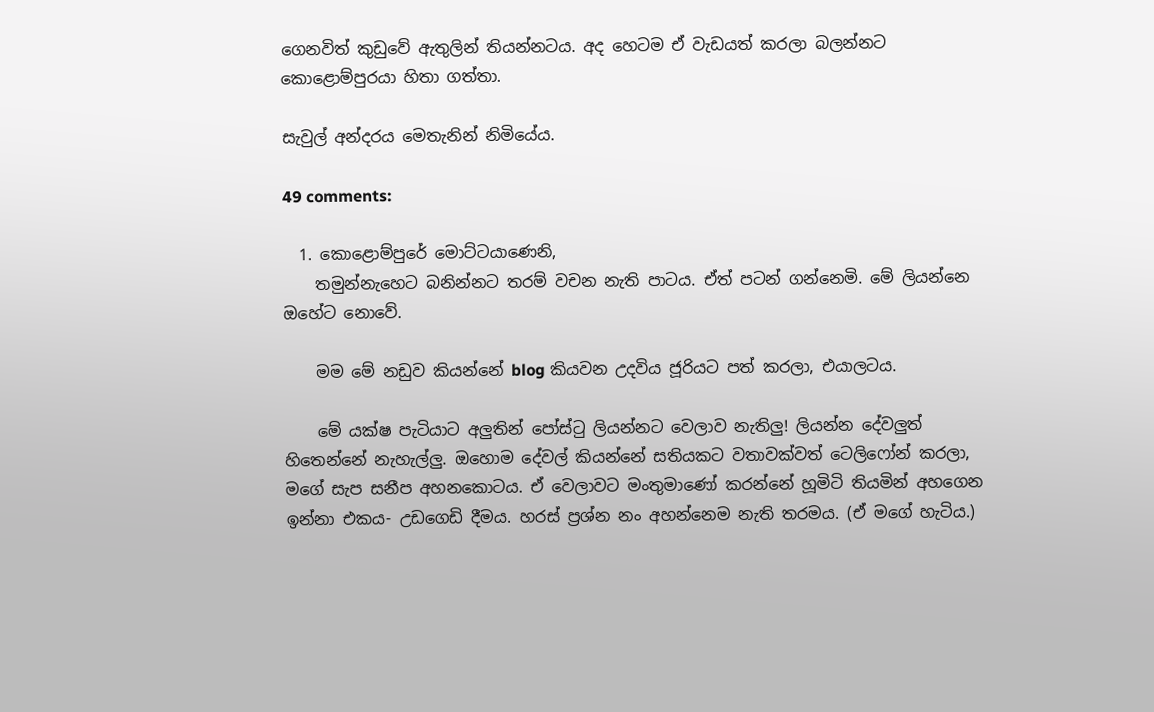ගෙනවිත් කුඩුවේ ඇතුලින් තියන්නටය. අද හෙටම ඒ වැඩයත් කරලා බලන්නට කොළොම්පුරයා හිතා ගත්තා.

සැවුල් අන්දරය මෙතැනින් නිමියේය.

49 comments:

  1. කොළොම්පුරේ මොට්ටයාණෙනි,
    තමුන්නැහෙට බනින්නට තරම් වචන නැති පාටය. ඒත් පටන් ගන්නෙමි. මේ ලියන්නෙ ඔහේට නොවේ.

    මම මේ නඩුව කියන්නේ blog කියවන උදවිය ජූරියට පත් කරලා, එයාලටය.

    මේ යක්ෂ පැටියාට අලුතින් පෝස්ටු ලියන්නට වෙලාව නැතිලු! ලියන්න දේවලුත් හිතෙන්නේ නැහැල්ලු. ඔහොම දේවල් කියන්නේ සතියකට වතාවක්වත් ටෙලිෆෝන් කරලා, මගේ සැප සනීප අහනකොටය. ඒ වෙලාවට මංතුමාණෝ කරන්නේ හූමිටි තියමින් අහගෙන ඉන්නා එකය- උඩගෙඩි දීමය. හරස් ප්‍රශ්න නං අහන්නෙම නැති තරමය. (ඒ මගේ හැටිය.)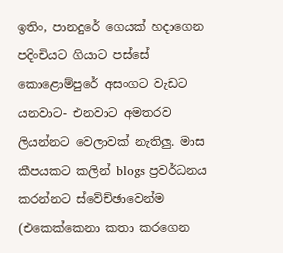ඉතිං, පානදුරේ ගෙයක් හදාගෙන පදිංචියට ගියාට පස්සේ කොළොම්පුරේ අසංගට වැඩට යනවාට- එනවාට අමතරව ලියන්නට වෙලාවක් නැතිලු. මාස කීපයකට කලින් blogs ප්‍රවර්ධනය කරන්නට ස්වේච්ඡාවෙන්ම (එකෙක්කෙනා කතා කරගෙන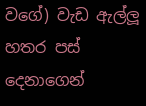වගේ) වැඩ ඇල්ලූ හතර පස් දෙනාගෙන්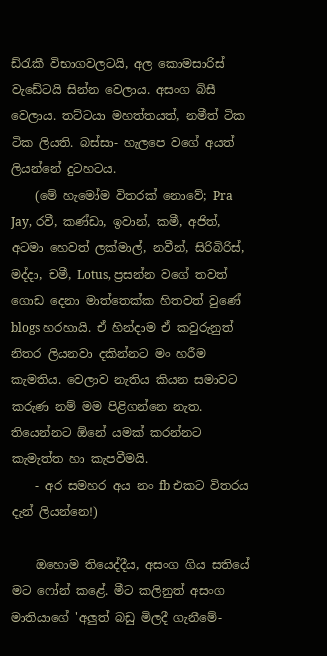ඩ්රැකී විභාගවලටයි, අල කොමසාරිස් වැඩේටයි සින්න වෙලාය. අසංග බිසී වෙලාය. තට්ටයා මහත්තයත්, නමීත් ටික ටික ලියති. බස්සා- හැලපෙ වගේ අයත් ලියන්නේ දුටහටය.
    (මේ හැමෝම විතරක් නොවේ; Pra Jay, රවී, කණ්ඩා, ඉවාන්, කමී, අජිත්, අටමා හෙවත් ලක්මාල්, නවීන්, සිරිබිරිස්, මද්දා, චමී, Lotus, ප්‍රසන්න වගේ තවත් ගොඩ දෙනා මාත්තෙක්ක හිතවත් වුණේ blogs හරහායි. ඒ හින්දාම ඒ කවුරුනුත් නිතර ලියනවා දකින්නට මං හරීම කැමතිය. වෙලාව නැතිය කියන සමාවට කරුණ නම් මම පිළිගන්නෙ නැත. තියෙන්නට ඕනේ යමක් කරන්නට කැමැත්ත හා කැපවීමයි.
    - අර සමහර අය නං fb එකට විතරය දැන් ලියන්නෙ!)

    ඔහොම තියෙද්දීය, අසංග ගිය සතියේ මට ෆෝන් කළේ. මීට කලිනුත් අසංග මාතියාගේ 'අලුත් බඩු මිලදී ගැනීමේ-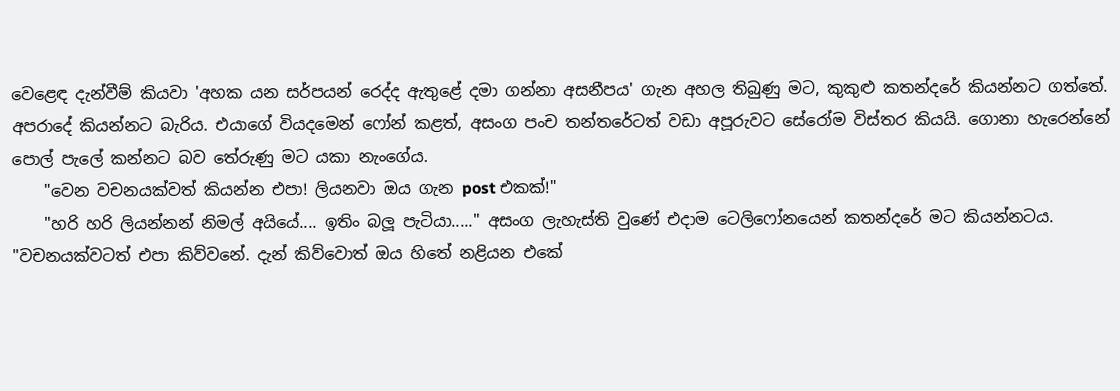වෙළෙඳ දැන්වීම් කියවා 'අහක යන සර්පයන් රෙද්ද ඇතුළේ දමා ගන්නා අසනීපය' ගැන අහල තිබුණු මට, කුකුළු කතන්දරේ කියන්නට ගත්තේ. අපරාදේ කියන්නට බැරිය. එයාගේ වියදමෙන් ෆෝන් කළත්, අසංග පංච තන්තරේටත් වඩා අපූරුවට සේරෝම විස්තර කියයි. ගොනා හැරෙන්නේ පොල් පැලේ කන්නට බව තේරුණු මට යකා නැංගේය.
    "වෙන වචනයක්වත් කියන්න එපා! ලියනවා ඔය ගැන post එකක්!"
    "හරි හරි ලියන්නන් නිමල් අයියේ.... ඉතිං බලූ පැටියා....." අසංග ලැහැස්ති වුණේ එදාම ටෙලිෆෝනයෙන් කතන්දරේ මට කියන්නටය. "වචනයක්වටත් එපා කිව්වනේ. දැන් කිව්වොත් ඔය හිතේ නළියන එකේ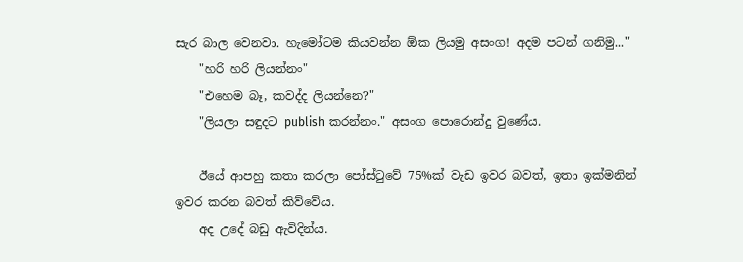සැර බාල වෙනවා. හැමෝටම කියවන්න ඕක ලියමු අසංග! අදම පටන් ගනිමු..."
    "හරි හරි ලියන්නං"
    "එහෙම බෑ, කවද්ද ලියන්නෙ?"
    "ලියලා සඳුදට publish කරන්නං." අසංග පොරොන්දු වුණේය.

    ඊයේ ආපහු කතා කරලා පෝස්ටුවේ 75%ක් වැඩ ඉවර බවත්, ඉතා ඉක්මනින් ඉවර කරන බවත් කිව්වේය.
    අද උදේ බඩු ඇවිදින්ය.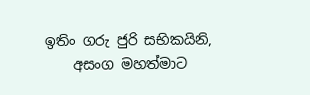ඉතිං ගරු ජුරි සභිකයිනි,
    අසංග මහත්මාට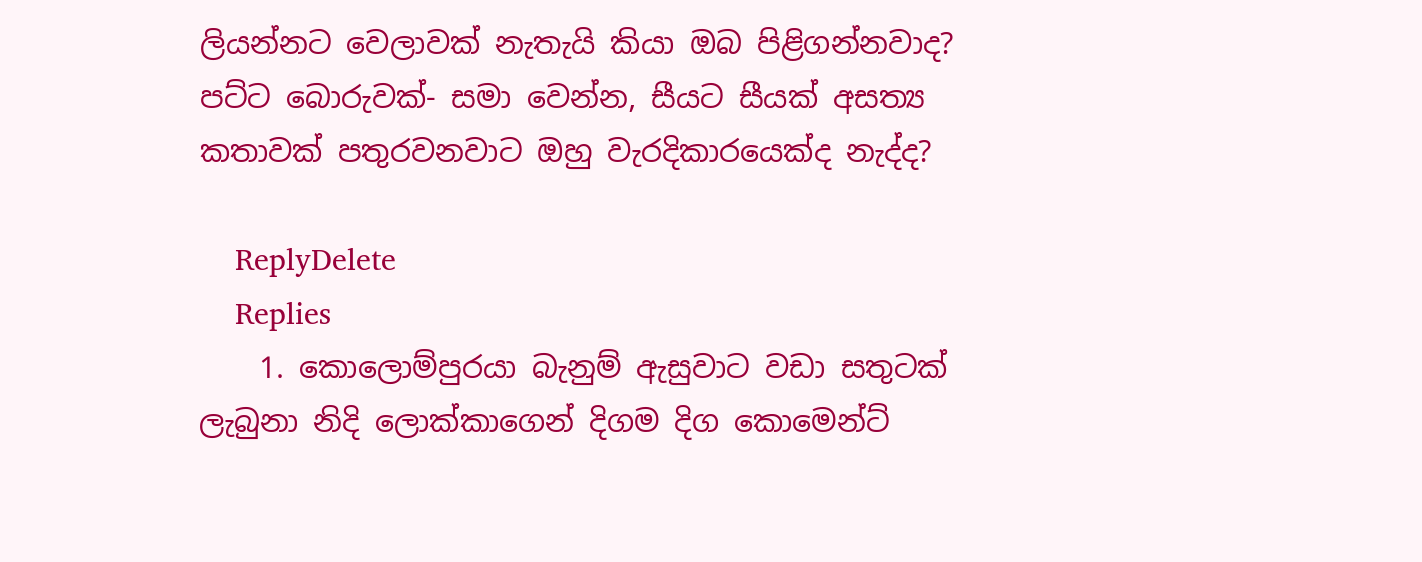ලියන්නට වෙලාවක් නැතැයි කියා ඔබ පිළිගන්නවාද? පට්ට බොරුවක්- සමා වෙන්න, සීයට සීයක් අසත්‍ය කතාවක් පතුරවනවාට ඔහු වැරදිකාරයෙක්ද නැද්ද?

    ReplyDelete
    Replies
    1. කොලොම්පුරයා බැනුම් ඇසුවාට වඩා සතුටක් ලැබුනා නිදි ලොක්කාගෙන් දිගම දිග කොමෙන්ට්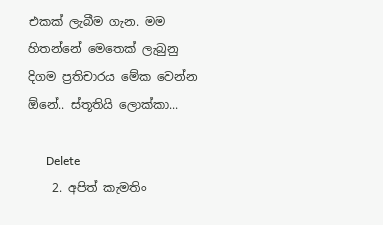එකක් ලැබීම ගැන. මම හිතන්නේ මෙතෙක් ලැබුනු දිගම ප්‍රතිචාරය මේක වෙන්න ඕනේ.. ස්තූතියි ලොක්කා...

      Delete
    2. අපිත් කැමතිං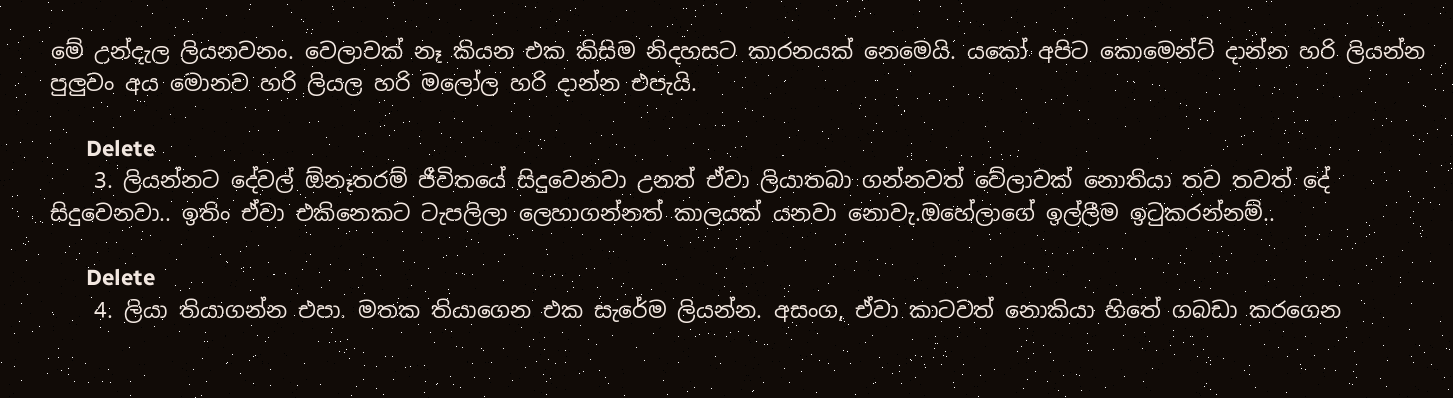මේ උන්දැල ලියනවනං. වෙලාවක් නෑ කියන එක කිසිම නිදහසට කාරනයක් නෙමෙයි. යකෝ අපිට කොමෙන්ට් දාන්න හරි ලියන්න පුලුවං අය මොනව හරි ලියල හරි මලෝල හරි දාන්න එපැයි.

      Delete
    3. ලියන්නට දේවල් ඕනෑතරම් ජීවිතයේ සිදුවෙනවා උනත් ඒවා ලියාතබා ගන්නවත් වේලාවක් නොතියා තව තවත් දේ සිදුවෙනවා.. ඉතිං ඒවා එකිනෙකට ටැපලිලා ලෙහාගන්නත් කාලයක් යනවා නොවැ.ඔහේලාගේ ඉල්ලීම ඉටුකරන්නම්..

      Delete
    4. ලියා තියාගන්න එපා. මතක තියාගෙන එක සැරේම ලියන්න. අසංග, ඒවා කාටවත් නොකියා හිතේ ගබඩා කරගෙන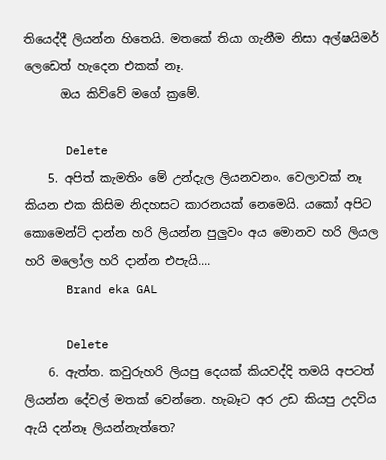තියෙද්දී ලියන්න හිතෙයි. මතකේ තියා ගැනීම නිසා අල්ෂයිමර් ලෙඩෙත් හැදෙන එකක් නෑ.
      ඔය කිව්වේ මගේ ක්‍රමේ.

      Delete
    5. අපිත් කැමතිං මේ උන්දැල ලියනවනං. වෙලාවක් නෑ කියන එක කිසිම නිදහසට කාරනයක් නෙමෙයි. යකෝ අපිට කොමෙන්ට් දාන්න හරි ලියන්න පුලුවං අය මොනව හරි ලියල හරි මලෝල හරි දාන්න එපැයි....
      Brand eka GAL

      Delete
    6. ඇත්ත. කවුරුහරි ලියපු දෙයක් කියවද්දි තමයි අපටත් ලියන්න දේවල් මතක් වෙන්නෙ. හැබෑට අර උඩ කියපු උදවිය ඇයි දන්නෑ ලියන්නැත්තෙ?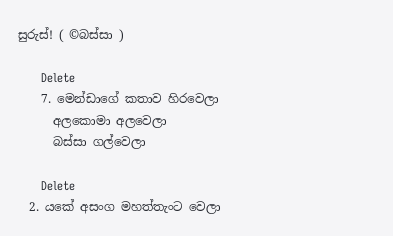සුරුස්! ( ©බස්සා )

      Delete
    7. මෙන්ඩාගේ කතාව හිරවෙලා
      අලකොමා අලවෙලා
      බස්සා ගල්වෙලා

      Delete
  2. යකේ අසංග මහත්තැංට වෙලා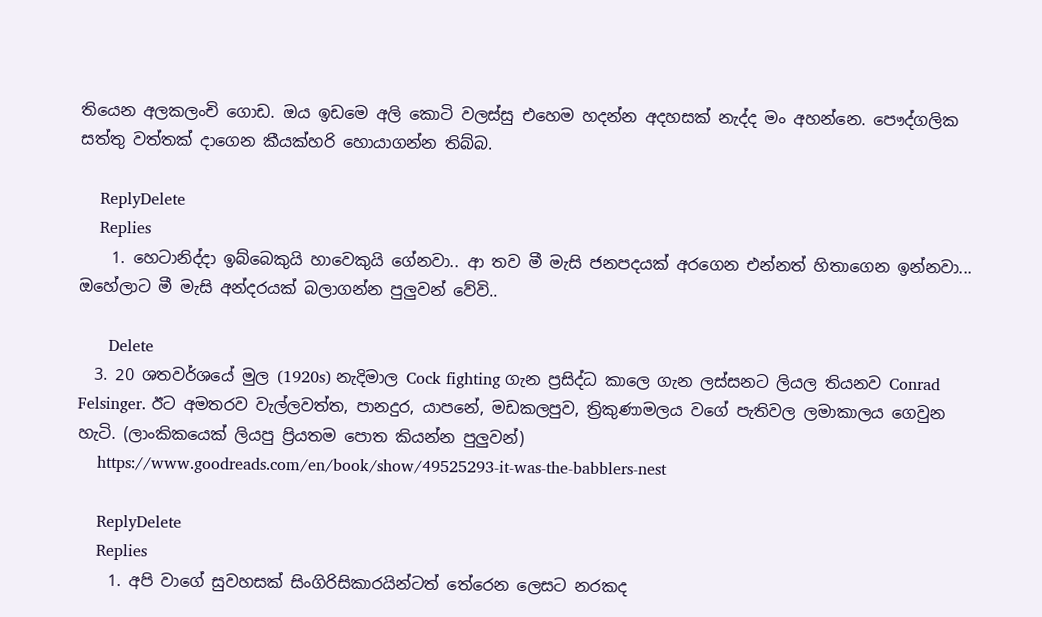තියෙන අලකලංචි ගොඩ. ඔය ඉඩමෙ අලි කොටි වලස්සු එහෙම හදන්න අදහසක් නැද්ද මං අහන්නෙ. පෞද්ගලික සත්තු වත්තක් දාගෙන කීයක්හරි හොයාගන්න තිබ්බ.

    ReplyDelete
    Replies
    1. හෙටානිද්දා ඉබ්බෙකුයි හාවෙකුයි ගේනවා.. ආ තව මී මැසි ජනපදයක් අරගෙන එන්නත් හිතාගෙන ඉන්නවා... ඔහේලාට මී මැසි අන්දරයක් බලාගන්න පුලුවන් වේවි..

      Delete
  3. 20 ශතවර්ශයේ මුල (1920s) නැදිමාල Cock fighting ගැන ප්‍රසිද්ධ කාලෙ ගැන ලස්සනට ලියල තියනව Conrad Felsinger. ඊට අමතරව වැල්ලවත්ත, පානදුර, යාපනේ, මඩකලපුව, ත්‍රිකුණාමලය වගේ පැතිවල ලමාකාලය ගෙවුන හැටි. (ලාංකිකයෙක් ලියපු ප්‍රියතම පොත කියන්න පුලුවන්)
    https://www.goodreads.com/en/book/show/49525293-it-was-the-babblers-nest

    ReplyDelete
    Replies
    1. අපි වාගේ සුවහසක් සිංගිරිසිකාරයින්ටත් තේරෙන ලෙසට නරකද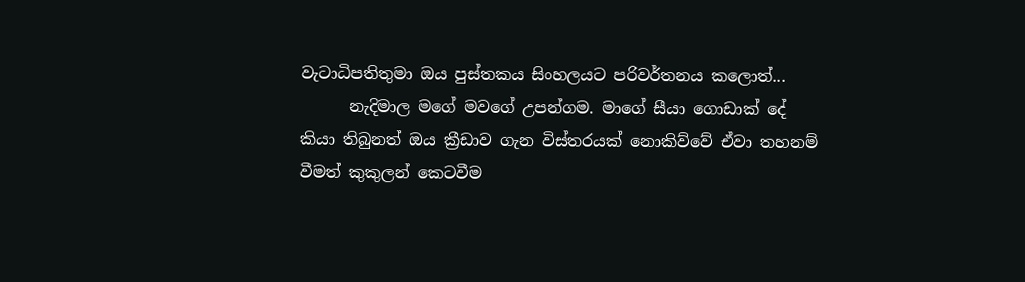වැටාධිපතිතුමා ඔය පුස්තකය සිංහලයට පරිවර්තනය කලොත්...
      නැදිමාල මගේ මවගේ උපන්ගම. මාගේ සීයා ගොඩාක් දේ කියා තිබුනත් ඔය ක්‍රීඩාව ගැන විස්තරයක් නොකිව්වේ ඒවා තහනම් වීමත් කුකුලන් කෙටවීම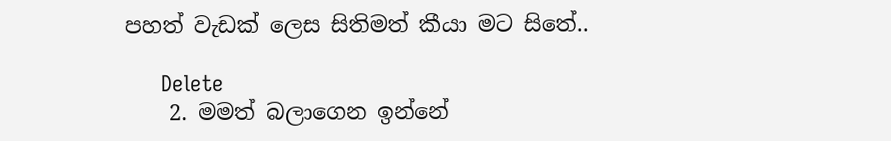පහත් වැඩක් ලෙස සිතිමත් කීයා මට සිතේ..

      Delete
    2. මමත් බලාගෙන ඉන්නේ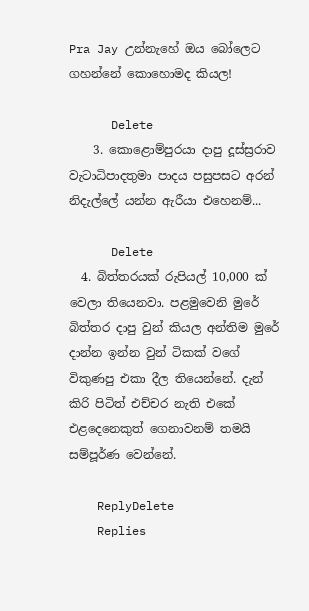Pra Jay උන්නැහේ ඔය බෝලෙට ගහන්නේ කොහොමද කියල!

      Delete
    3. කොළොම්පුරයා දාපු දූස්ස්‍රරාව වැටාධිපාදතුමා පාදය පසුපසට අරන් නිදැල්ලේ යන්න ඇරීයා එහෙනම්...

      Delete
  4. බිත්තරයක් රුපියල් 10,000 ක් වෙලා තියෙනවා. පළමුවෙනි මුරේ බිත්තර දාපු වුන් කියල අන්තිම මුරේ දාන්න ඉන්න වුන් ටිකක් වගේ විකුණපු එකා දීල තියෙන්නේ. දැන් කිරි පිටිත් එච්චර නැති එකේ එළදෙනෙකුත් ගෙනාවනම් තමයි සම්පූර්ණ වෙන්නේ.

    ReplyDelete
    Replies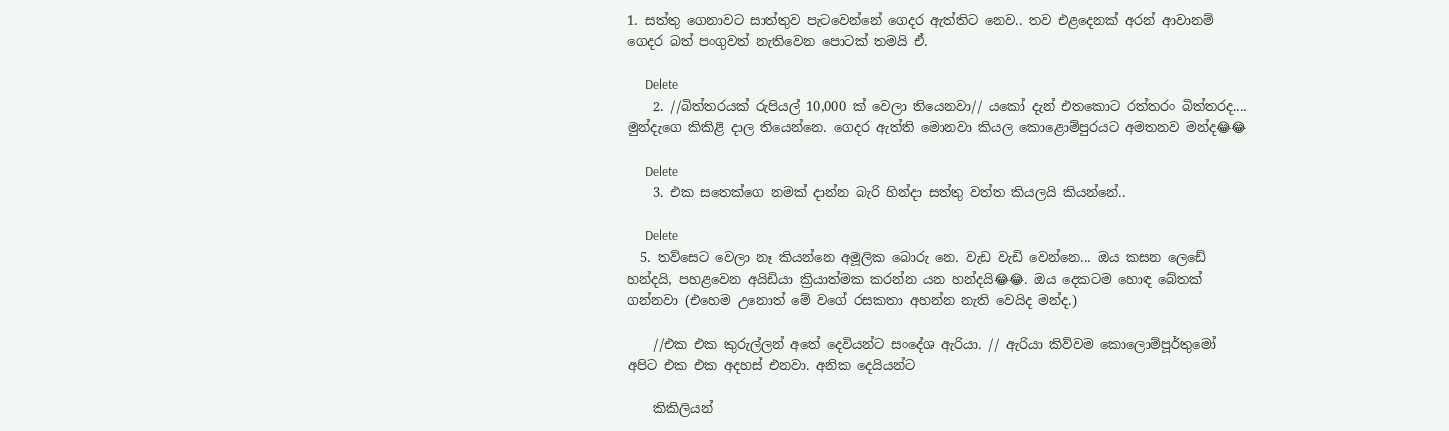1. සත්තු ගෙනාවට සාත්තුව පැටවෙන්නේ ගෙදර ඇත්තිට නෙව.. තව එළදෙනක් අරන් ආවානම් ගෙදර බත් පංගුවත් නැතිවෙන පොටක් තමයි ඒ.

      Delete
    2. //බිත්තරයක් රුපියල් 10,000 ක් වෙලා තියෙනවා// යකෝ දැන් එතකොට රත්තරං බිත්තරද.... මුන්දැගෙ කිකිළි දාල තියෙන්නෙ. ගෙදර ඇත්ති මොනවා කියල කොළොම්පුරයට අමතනව මන්ද😂😂

      Delete
    3. එක සතෙක්ගෙ නමක් දාන්න බැරි හින්දා සත්තු වත්ත කියලයි කියන්නේ..

      Delete
  5. තව්සෙට වෙලා නෑ කියන්නෙ අමූලික බොරු නෙ. වැඩ වැඩි වෙන්නෙ... ඔය කසන ලෙඩේ හන්දයි, පහළවෙන අයිඩියා ක්‍රියාත්මක කරන්න යන හන්දයි😂😂. ඔය දෙකටම හොඳ බේතක් ගන්නවා (එහෙම උනොත් මේ වගේ රසකතා අහන්න නැති වෙයිද මන්ද.)

    //එක එක කුරුල්ලන් අතේ දෙවියන්ට සංදේශ ඇරියා. // ඇරියා කිව්වම කොලොම්පූර්තුමෝ අපිට එක එක අදහස් එනවා. අනික දෙයියන්ට

    කිකිලියන්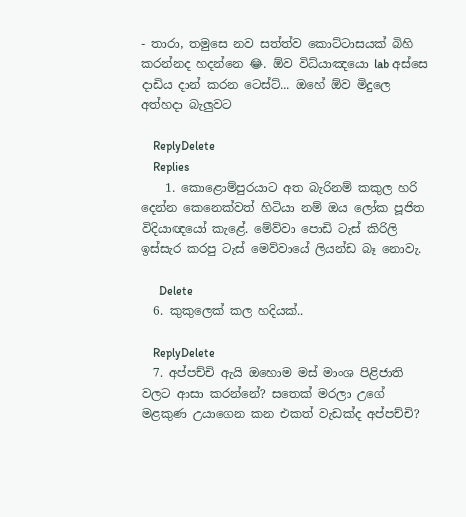- තාරා, තමුසෙ නව සත්ත්ව කොට්ටාසයක් බිහි කරන්නද හදන්නෙ 😂. ඕව විධ්යාඤයො lab අස්සෙ දාඩිය දාන් කරන ටෙස්ට්... ඔහේ ඕව මිදුලෙ අත්හදා බැලුවට

    ReplyDelete
    Replies
    1. කොළොම්පුරයාට අත බැරිනම් කකුල හරි දෙන්න කෙනෙක්වත් හිටියා නම් ඔය ලෝක පූජිත විදියාඥයෝ කැළේ. මේව්වා පොඩි ටැස් කිරිලි ඉස්සැර කරපු ටැස් මෙව්වායේ ලියන්ඩ බෑ නොවැ.

      Delete
  6. කුකුලෙක් කල හදියක්..

    ReplyDelete
  7. අප්පච්චි ඇයි ඔහොම මස් මාංශ පිළිජාති වලට ආසා කරන්නේ? සතෙක් මරලා උගේ මළකුණ උයාගෙන කන එකත් වැඩක්ද අප්පච්චි?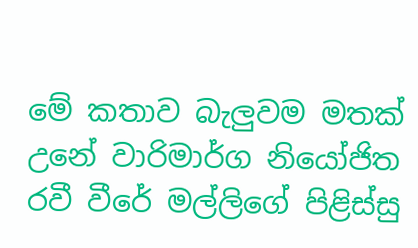මේ කතාව බැලුවම මතක් උනේ වාරිමාර්ග නියෝජිත රවී වීරේ මල්ලිගේ පිළිස්සු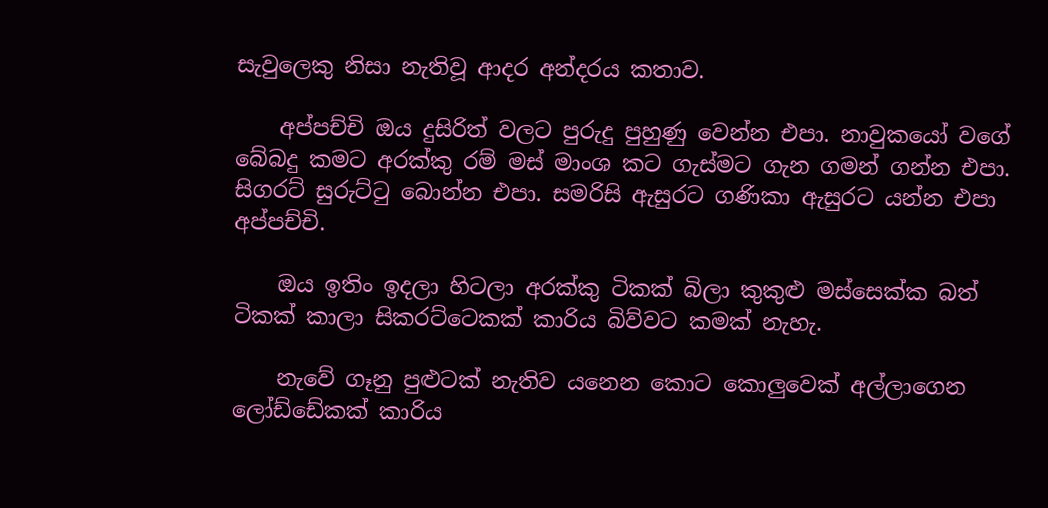සැවුලෙකු නිසා නැතිවූ ආදර අන්දරය කතාව.

    අප්පච්චි ඔය දුසිරිත් වලට පුරුදු පුහුණු වෙන්න එපා. නාවුකයෝ වගේ බේබදු කමට අරක්කු රම් මස් මාංශ කට ගැස්මට ගැන ගමන් ගන්න එපා. සිගරට් සුරුට්ටු බොන්න එපා. සමරිසි ඇසුරට ගණිකා ඇසුරට යන්න එපා අප්පච්චි.

    ඔය ඉතිං ඉදලා හිටලා අරක්කු ටිකක් බිලා කුකුළු මස්සෙක්ක බත් ටිකක් කාලා සිකරට්ටෙකක් කාරිය බිව්වට කමක් නැහැ.

    නැවේ ගෑනු පුළුටක් නැතිව යනෙන කොට කොලුවෙක් අල්ලාගෙන ලෝඩ්ඩේකක් කාරිය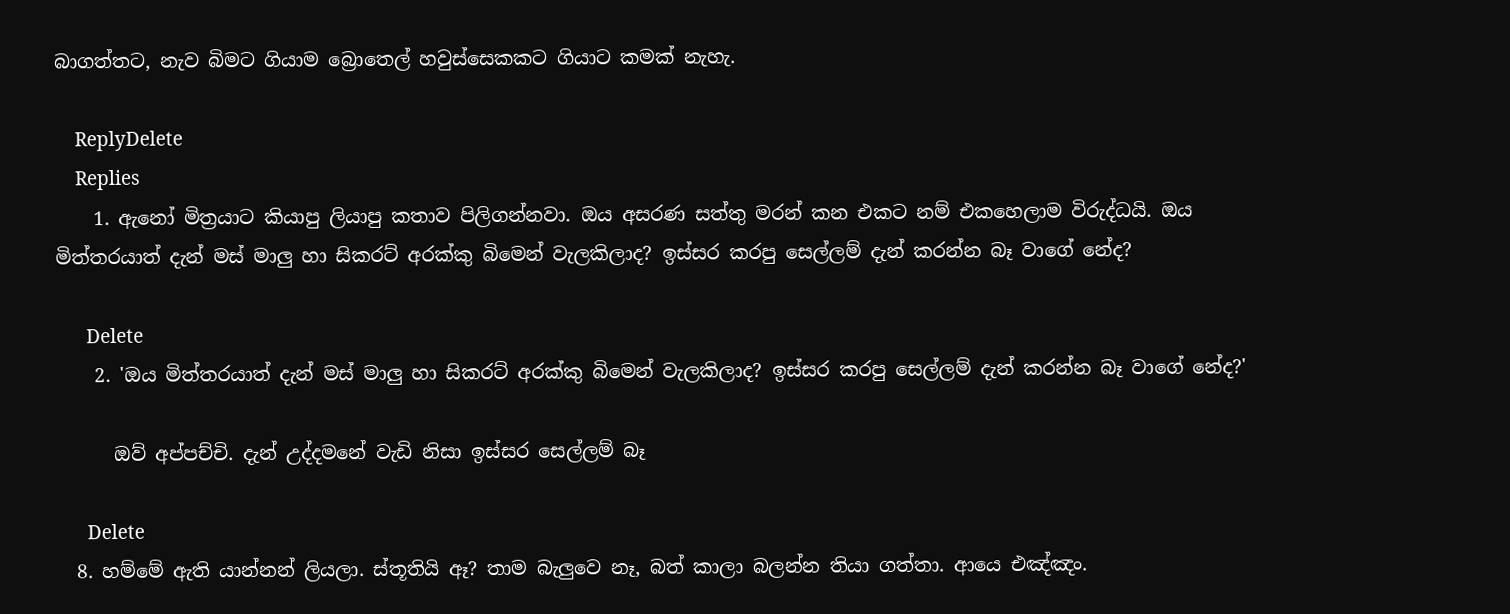බාගත්තට, නැව බිමට ගියාම බ්‍රොතෙල් හවුස්සෙකකට ගියාට කමක් නැහැ.

    ReplyDelete
    Replies
    1. ඇනෝ මිත්‍රයාට කියාපු ලියාපු කතාව පිලිගන්නවා. ඔය අසරණ සත්තු මරන් කන එකට නම් එකහෙලාම විරුද්ධයි. ඔය මිත්තරයාත් දැන් මස් මාලු හා සිකරට් අරක්කු බිමෙන් වැලකිලාද? ඉස්සර කරපු සෙල්ලම් දැන් කරන්න බෑ වාගේ නේද?

      Delete
    2. 'ඔය මිත්තරයාත් දැන් මස් මාලු හා සිකරට් අරක්කු බිමෙන් වැලකිලාද? ඉස්සර කරපු සෙල්ලම් දැන් කරන්න බෑ වාගේ නේද?'

      ඔව් අප්පච්චි. දැන් උද්දමනේ වැඩි නිසා ඉස්සර සෙල්ලම් බෑ

      Delete
  8. හම්මේ ඇති යාන්නන් ලියලා. ස්තූතියි ඈ? තාම බැලුවෙ නෑ, බත් කාලා බලන්න තියා ගත්තා. ආයෙ එඤ්ඤං.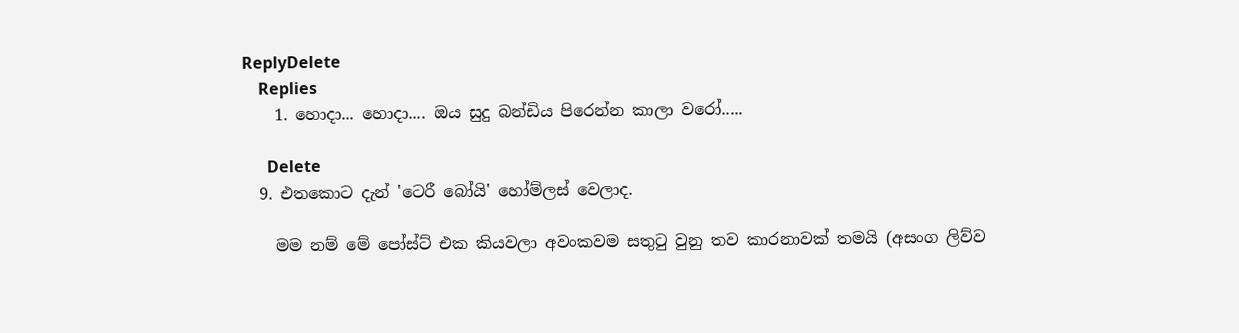ReplyDelete
    Replies
    1. හොදා... හොදා.... ඔය සුදු බන්ඩිය පිරෙන්න කාලා වරෝ.....

      Delete
  9. එතකොට දැන් 'ටෙරී බෝයි' හෝම්ලස් වෙලාද.

    මම නම් මේ පෝස්ට් එක කියවලා අවංකවම සතුටු වුනු තව කාරනාවක් තමයි (අසංග ලිව්ව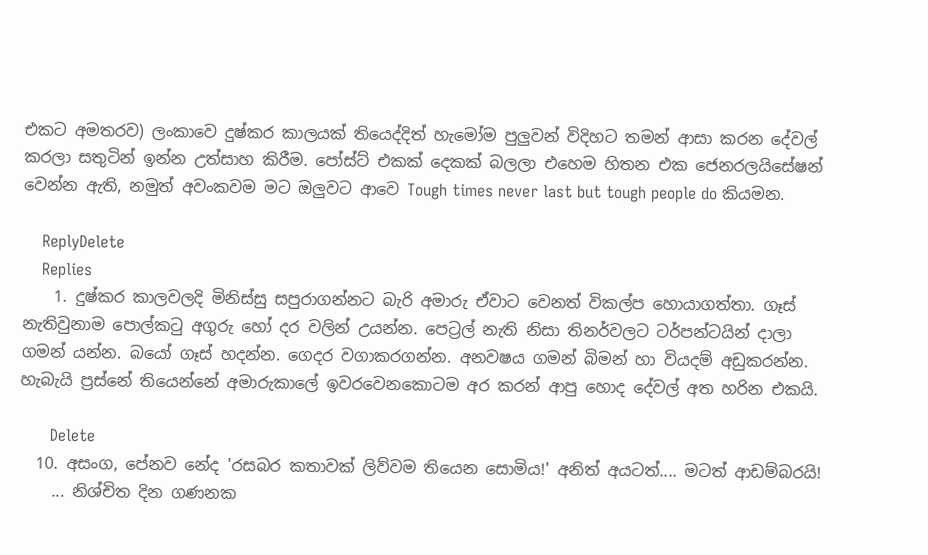එකට අමතරව) ලංකාවෙ දුෂ්කර කාලයක් තියෙද්දිත් හැමෝම පුලුවන් විදිහට තමන් ආසා කරන දේවල් කරලා සතුටින් ඉන්න උත්සාහ කිරීම. පෝස්ට් එකක් දෙකක් බලලා එහෙම හිතන එක ජෙනරලයිසේෂන් වෙන්න ඇති, නමුත් අවංකවම මට ඔලුවට ආවෙ Tough times never last but tough people do කියමන.

    ReplyDelete
    Replies
    1. දුෂ්කර කාලවලදි මිනිස්සු සපුරාගන්නට බැරි අමාරු ඒවාට වෙනත් විකල්ප හොයාගත්තා. ගෑස් නැතිවුනාම පොල්කටු අගුරු හෝ දර වලින් උයන්න. පෙට්‍රල් නැති නිසා තිනර්වලට ටර්පන්ටයින් දාලා ගමන් යන්න. බයෝ ගෑස් හදන්න. ගෙදර වගාකරගන්න. අනවෂය ගමන් බිමන් හා වියදම් අඩුකරන්න. හැබැයි ප්‍රස්නේ තියෙන්නේ අමාරුකාලේ ඉවරවෙනකොටම අර කරන් ආපු හොද දේවල් අත හරින එකයි.

      Delete
  10. අසංග, පේනව නේද 'රසබර කතාවක් ලිව්වම තියෙන සොමිය!' අනිත් අයටත්.... මටත් ආඩම්බරයි!
    ... නිශ්චිත දින ගණනක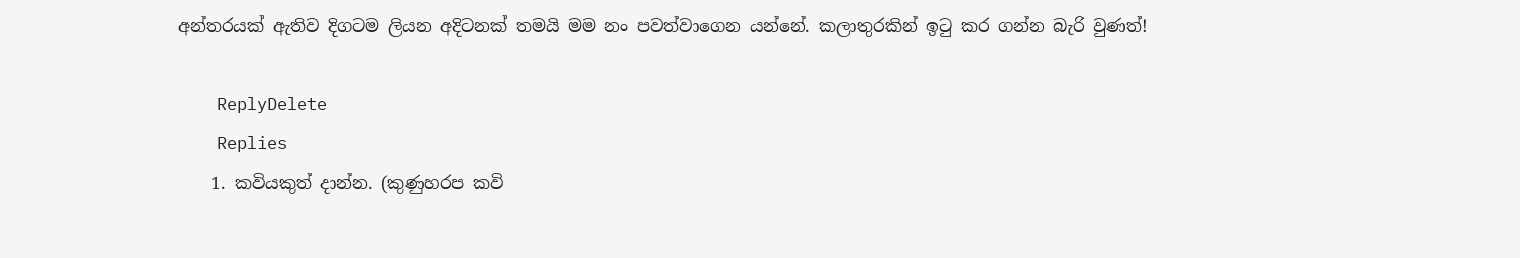අන්තරයක් ඇතිව දිගටම ලියන අදිටනක් තමයි මම නං පවත්වාගෙන යන්නේ. කලාතුරකින් ඉටු කර ගන්න බැරි වුණත්!

    ReplyDelete
    Replies
    1. කවියකුත් දාන්න. (කුණුහරප කවි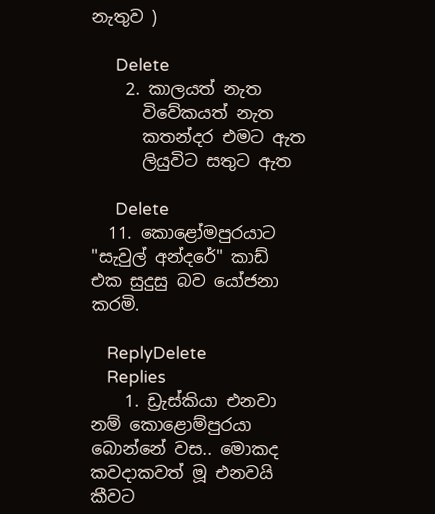නැතුව )

      Delete
    2. කාලයත් නැත
      විවේකයත් නැත
      කතන්දර එමට ඇත
      ලියුවිට සතුට ඇත

      Delete
  11. කොළෝමපුරයාට "සැවුල් අන්දරේ" කාඩ් එක සුදුසු බව යෝජනා කරමි.

    ReplyDelete
    Replies
    1. ඩ්‍රැස්කියා එනවා නම් කොළොම්පුරයා බොන්නේ වස.. මොකද කවදාකවත් මූ එනවයි කීවට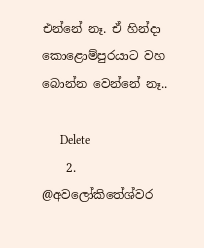එන්නේ නෑ. ඒ හින්දා කොළොම්පුරයාට වහ බොන්න වෙන්නේ නෑ..

      Delete
    2. @අවලෝකිතේශ්වර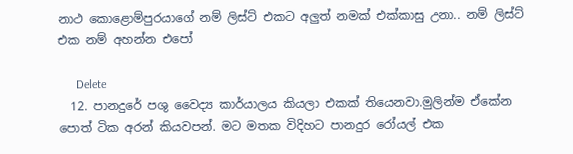නාථ කොළොම්පුරයාගේ නම් ලිස්ට් එකට අලුත් නමක් එක්කාසු උනා.. නම් ලිස්ට් එක නම් අහන්න එපෝ

      Delete
  12. පානදුරේ පශු වෛද්‍ය කාර්යාලය කියලා එකක් තියෙනවා.මුලින්ම ඒකේන පොත් ටික අරන් කියවපන්. මට මතක විදිහට පානදුර රෝයල් එක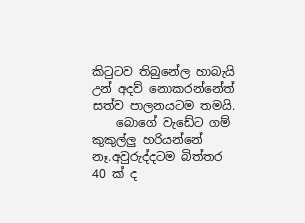කිටුටව තිබුනේල හාබැයි උන් අදව් නොකරන්නේත් සත්ව පාලනයටම තමයි.
    බොගේ වැඩේට ගම් කුකුල්ලු හරියන්නේ නෑ.අවුරුද්දටම බිත්තර 40 ක් ද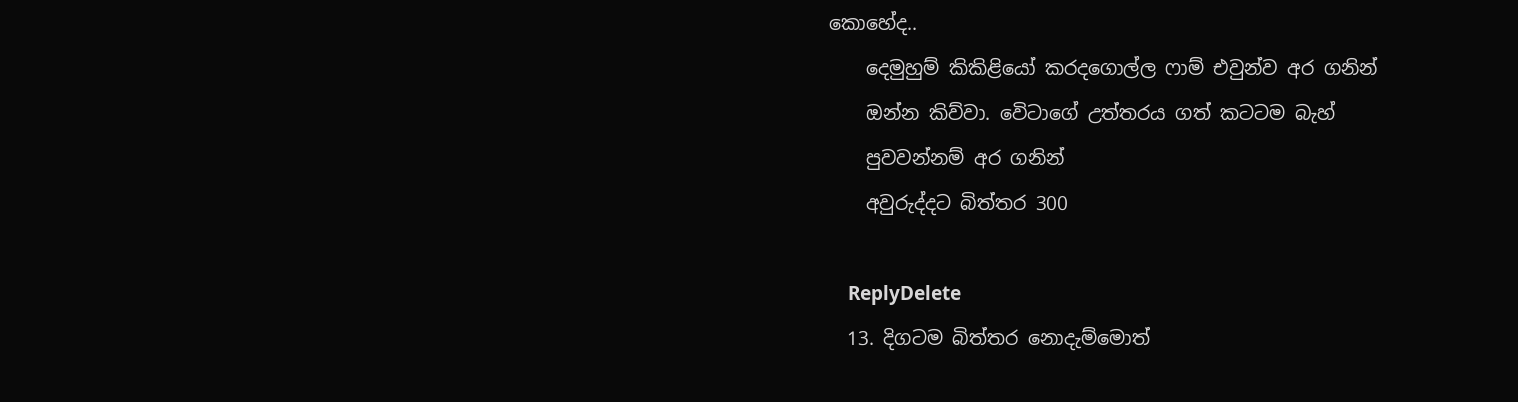කොහේද..
    දෙමුහුම් කිකිළියෝ කරදගොල්ල ෆාම් එවුන්ව අර ගනින්
    ඔන්න කිව්වා. වෙිටාගේ උත්තරය ගත් කටටම බැහ්
    පුවවන්නම් අර ගනින්
    අවුරුද්දට බිත්තර 300

    ReplyDelete
  13. දිගටම බිත්තර නොදැම්මොත්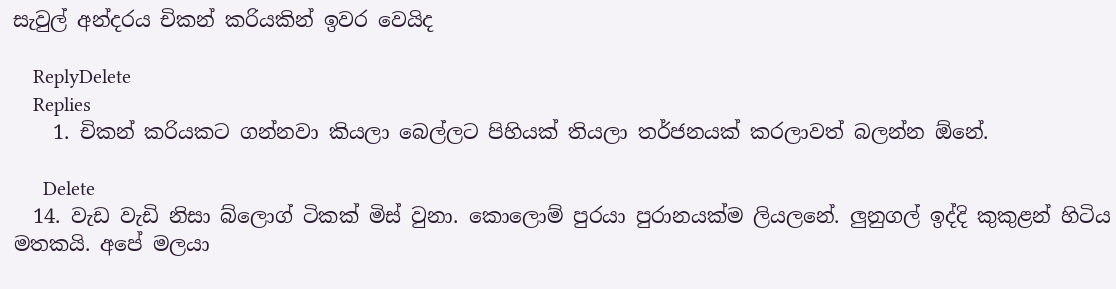සැවුල් අන්දරය චිකන් කරියකින් ඉවර වෙයිද

    ReplyDelete
    Replies
    1. චිකන් කරියකට ගන්නවා කියලා බෙල්ලට පිහියක් තියලා තර්ජනයක් කරලාවත් බලන්න ඕනේ.

      Delete
  14. වැඩ වැඩි නිසා බ්ලොග් ටිකක් මිස් වුනා. කොලොම් පුරයා පුරානයක්ම ලියලනේ. ලුනුගල් ඉද්දි කුකුළන් හිටිය මතකයි. අපේ මලයා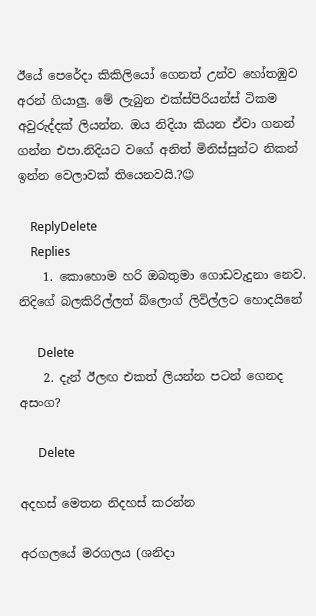ඊයේ පෙරේදා කිකිලියෝ ගෙනත් උන්ව හෝතඹුව අරන් ගියාලු. මේ ලැබුන එක්ස්පිරියන්ස් ටිකම අවුරුද්දක් ලියන්න. ඔය නිදියා කියන ඒවා ගනන් ගන්න එපා.නිදියට වගේ අනිත් මිනිස්සුන්ට නිකන් ඉන්න වෙලාවක් තියෙනවයි.?😉

    ReplyDelete
    Replies
    1. කොහොම හරි ඔබතුමා ගොඩවැදුනා නෙව. නිදිගේ බලකිරිල්ලත් බ්ලොග් ලිවිල්ලට හොදයිනේ

      Delete
    2. දැන් ඊලඟ එකත් ලියන්න පටන් ගෙනද අසංග?

      Delete

අදහස් මෙතන නිදහස් කරන්න

අරගලයේ මරගලය (ශනිදා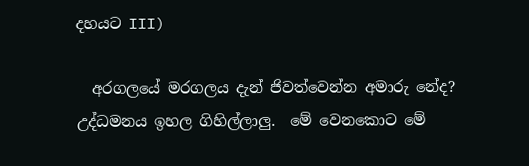දහයට III)

  අරගලයේ මරගලය දැන් ජිවත්වෙන්න අමාරු නේද? උද්ධමනය ඉහල ගිහිල්ලාලු.  මේ වෙනකොට මේ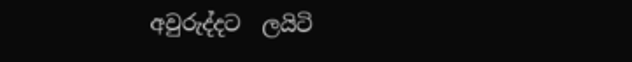අවුරුද්දට  ලයිටි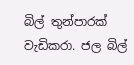බිල් තුන්පාරක් වැඩිකරා. ජල බිල්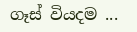ගෑස් වියදම ...